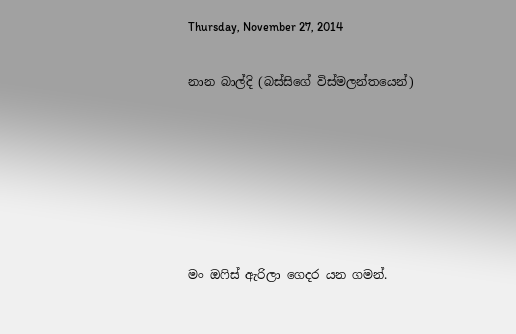Thursday, November 27, 2014

නාන බාල්දි (බස්සිගේ විස්මලන්තයෙන්)






මං ඔෆිස් ඇරිලා ගෙදර යන ගමන්.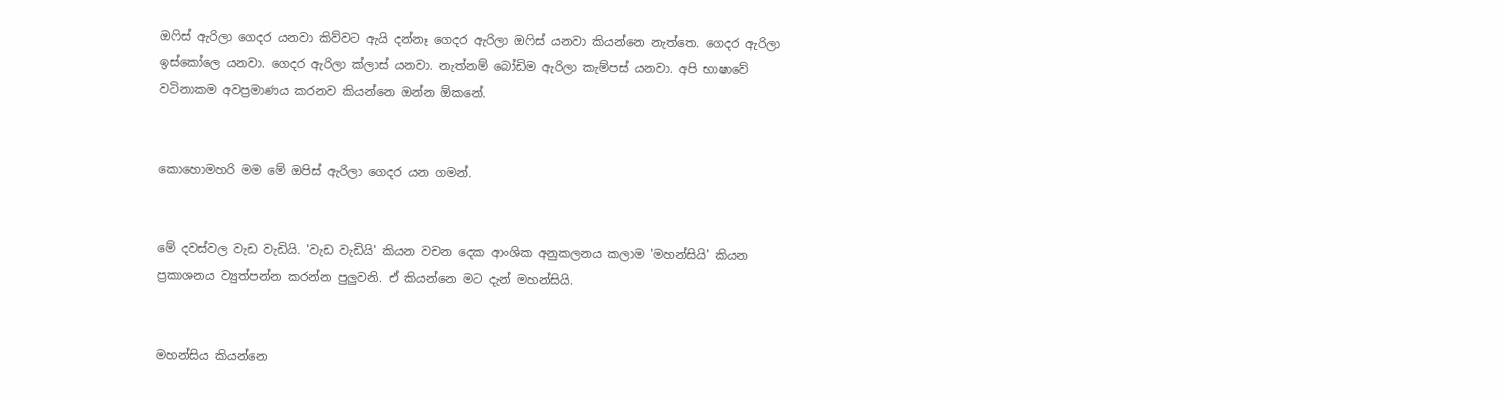ඔෆිස් ඇරිලා ගෙදර යනවා කිව්වට ඇයි දන්නෑ ගෙදර ඇරිලා ඔෆිස් යනවා කියන්නෙ නැත්තෙ. ගෙදර ඇරිලා ඉස්කෝලෙ යනවා. ගෙදර ඇරිලා ක්ලාස් යනවා. නැත්නම් බෝඩිම ඇරිලා කැම්පස් යනවා. අපි භාෂාවේ වටිනාකම අවප්‍රමාණය කරනව කියන්නෙ ඔන්න ඕකනේ.


කොහොමහරි මම මේ ඔපිස් ඇරිලා ගෙදර යන ගමන්.


මේ දවස්වල වැඩ වැඩියි. 'වැඩ වැඩියි' කියන වචන දෙක ආංශික අනුකලනය කලාම 'මහන්සියි' කියන ප්‍රකාශනය ව්‍යුත්පන්න කරන්න පුලුවනි. ඒ කියන්නෙ මට දැන් මහන්සියි.


මහන්සිය කියන්නෙ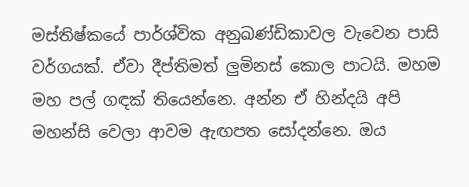මස්තිෂ්කයේ පාර්ශ්වික අනුඛණ්ඩිකාවල වැවෙන පාසි වර්ගයක්. ඒවා දීප්තිමත් ලුමිනස් කොල පාටයි. මහම මහ පල් ගඳක් තියෙන්නෙ. අන්න ඒ හින්දයි අපි මහන්සි වෙලා ආවම ඇඟපත සෝදන්නෙ. ඔය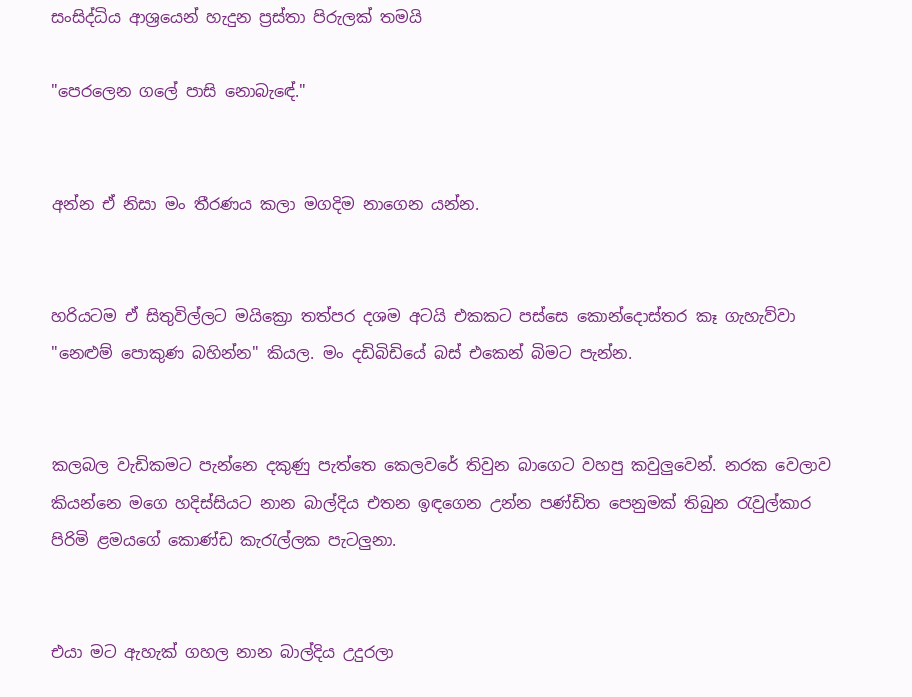සංසිද්ධිය ආශ්‍රයෙන් හැදුන ප්‍රස්තා පිරුලක් තමයි

"පෙරලෙන ගලේ පාසි නොබැඳේ."


අන්න ඒ නිසා මං තීරණය කලා මගදිම නාගෙන යන්න.


හරියටම ඒ සිතුවිල්ලට මයික්‍රො තත්පර දශම අටයි එකකට පස්සෙ කොන්දොස්තර කෑ ගැහැව්වා "නෙළුම් පොකුණ බහින්න" කියල. මං දඩිබිඩියේ බස් එකෙන් බිමට පැන්න.


කලබල වැඩිකමට පැන්නෙ දකුණු පැත්තෙ කෙලවරේ තිවුන බාගෙට වහපු කවුලුවෙන්. නරක වෙලාව කියන්නෙ මගෙ හදිස්සියට නාන බාල්දිය එතන ඉඳගෙන උන්න පණ්ඩිත පෙනුමක් තිබුන රැවුල්කාර පිරිමි ළමයගේ කොණ්ඩ කැරැල්ලක පැටලුනා.


එයා මට ඇහැක් ගහල නාන බාල්දිය උදුරලා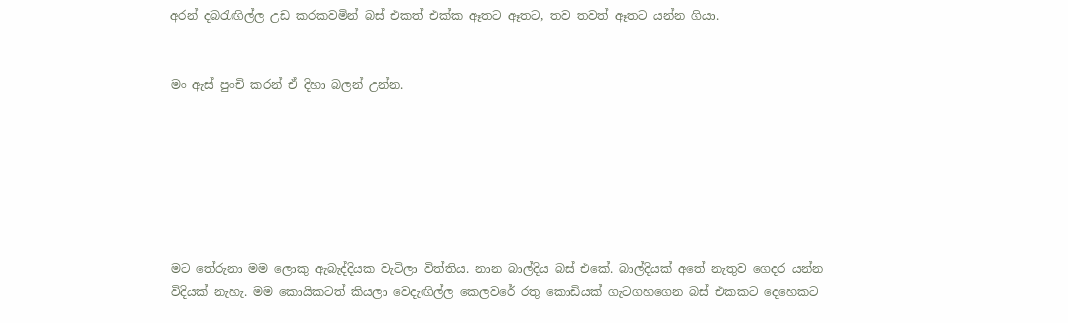අරන් දබරැඟිල්ල උඩ කරකවමින් බස් එකත් එක්ක ඈතට ඈතට, තව තවත් ඈතට යන්න ගියා.


මං ඇස් පුංචි කරන් ඒ දිහා බලන් උන්න.







මට තේරුනා මම ලොකු ඇබැද්දියක වැටිලා විත්තිය. නාන බාල්දිය බස් එකේ. බාල්දියක් අතේ නැතුව ගෙදර යන්න විදියක් නැහැ. මම කොයිකටත් කියලා වෙදැඟිල්ල කෙලවරේ රතු කොඩියක් ගැටගහගෙන බස් එකකට දෙහෙකට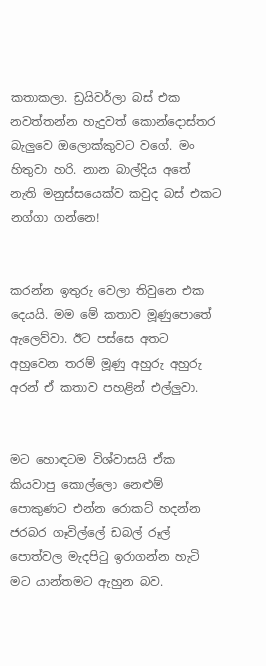කතාකලා. ඩ්‍රයිවර්ලා බස් එක නවත්තන්න හැදුවත් කොන්දොස්තර බැලුවෙ ඔලොක්කුවට වගේ. මං හිතුවා හරි. නාන බාල්දිය අතේ නැති මනුස්සයෙක්ව කවුද බස් එකට නග්ගා ගන්නෙ!


කරන්න ඉතුරු වෙලා තිවුනෙ එක දෙයයි. මම මේ කතාව මූණුපොතේ ඇලෙව්වා. ඊට පස්සෙ අතට අහුවෙන තරම් මූණු අහුරු අහුරු අරන් ඒ කතාව පහළින් එල්ලුවා.


මට හොඳටම විශ්වාසයි ඒක කියවාපු කොල්ලො නෙළුම් පොකුණට එන්න රොකට් හදන්න ජරබර ගෑවිල්ලේ ඩබල් රූල් පොත්වල මැදපිටු ඉරාගන්න හැටි මට යාන්තමට ඇහුන බව.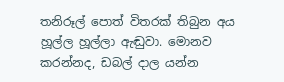තනිරූල් පොත් විතරක් තිබුන අය හූල්ල හූල්ලා ඇඬුවා. මොනව කරන්නද, ඩබල් දාල යන්න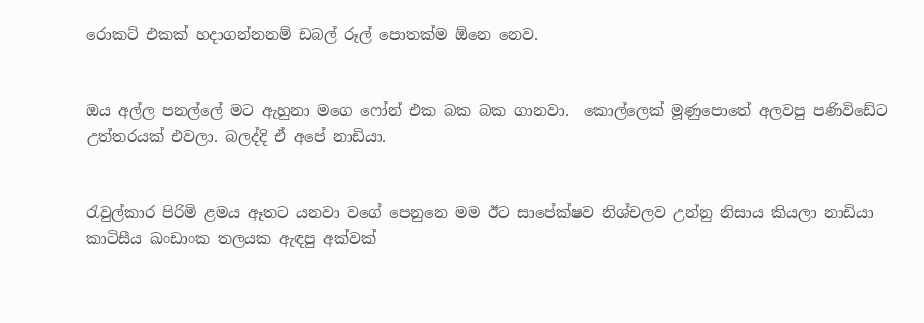රොකට් එකක් හදාගන්නනම් ඩබල් රූල් පොතක්ම ඕනෙ නෙව.


ඔය අල්ල පනල්ලේ මට ඇහුනා මගෙ ෆෝන් එක බක බක ගානවා.  කොල්ලෙක් මූණුපොතේ අලවපු පණිවිඩේට උත්තරයක් එවලා. බලද්දි ඒ අපේ නාඩියා.


රැවුල්කාර පිරිමි ළමය ඈතට යනවා වගේ පෙනුනෙ මම ඊට සාපේක්ෂව නිශ්චලව උන්නු නිසාය කියලා නාඩියා කාටිසීය ඛංඩාංක තලයක ඇඳපු අක්වක්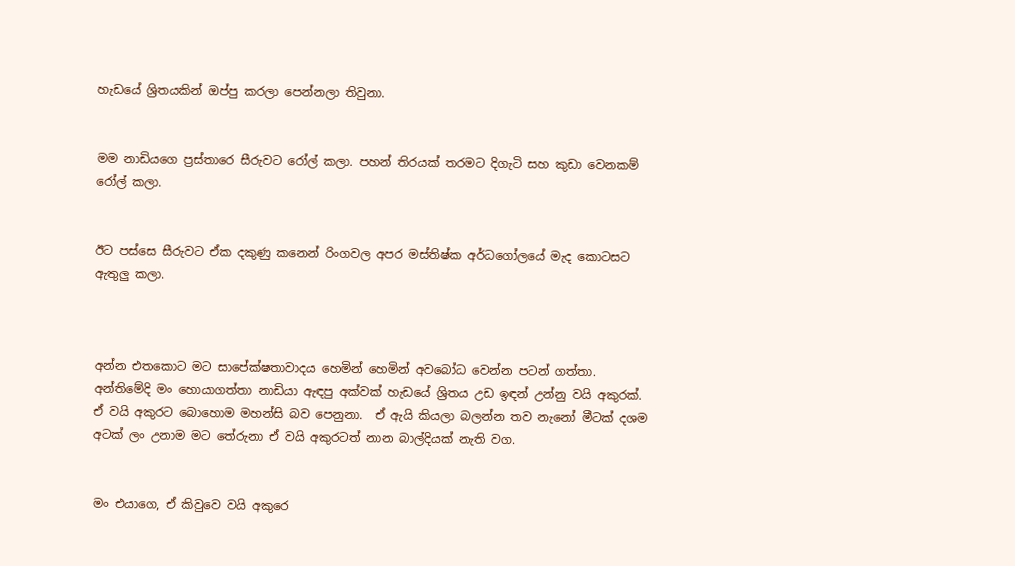හැඩයේ ශ්‍රිතයකින් ඔප්පු කරලා පෙන්නලා තිවුනා.


මම නාඩියගෙ ප්‍රස්තාරෙ සීරුවට රෝල් කලා. පහන් තිරයක් තරමට දිගැටි සහ කුඩා වෙනකම් රෝල් කලා.


ඊට පස්සෙ සීරුවට ඒක දකුණු කනෙන් රිංගවල අපර මස්තිෂ්ක අර්ධගෝලයේ මැද කොටසට ඇතුලු කලා.



අන්න එතකොට මට සාපේක්ෂතාවාදය හෙමින් හෙමින් අවබෝධ වෙන්න පටන් ගත්තා. අන්තිමේදි මං හොයාගත්තා නාඩියා ඇඳපු අක්වක් හැඩයේ ශ්‍රිතය උඩ ඉඳන් උන්නු වයි අකුරක්. ඒ වයි අකුරට බොහොම මහන්සි බව පෙනුනා.  ඒ ඇයි කියලා බලන්න තව නැනෝ මීටක් දශම අටක් ලං උනාම මට තේරුනා ඒ වයි අකුරටත් නාන බාල්දියක් නැති වග.


මං එයාගෙ, ඒ කිවුවෙ වයි අකුරෙ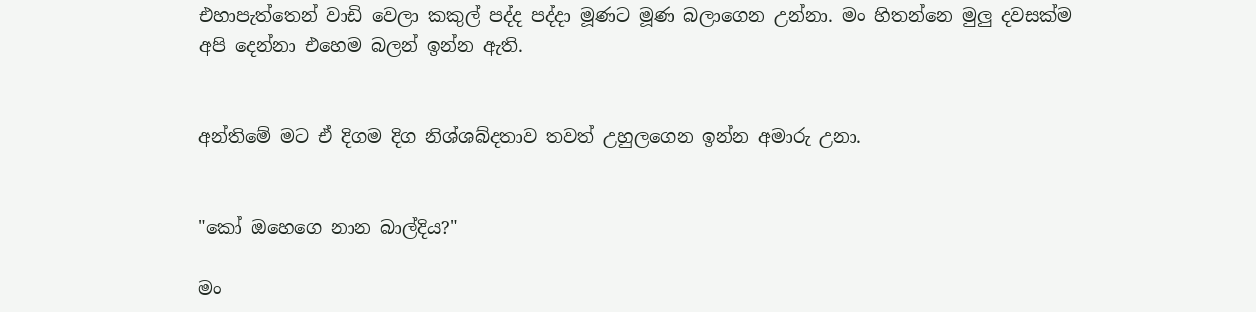එහාපැත්තෙන් වාඩි වෙලා කකුල් පද්ද පද්දා මූණට මූණ බලාගෙන උන්නා. මං හිතන්නෙ මුලු දවසක්ම අපි දෙන්නා එහෙම බලන් ඉන්න ඇති.


අන්තිමේ මට ඒ දිගම දිග නිශ්ශබ්දතාව තවත් උහුලගෙන ඉන්න අමාරු උනා.


"කෝ ඔහෙගෙ නාන බාල්දිය?"

මං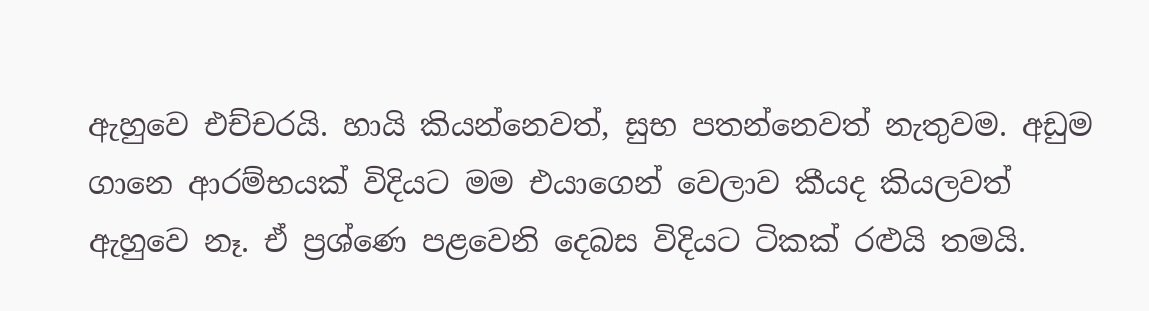ඇහුවෙ එච්චරයි. හායි කියන්නෙවත්, සුභ පතන්නෙවත් නැතුවම. අඩුම ගානෙ ආරම්භයක් විදියට මම එයාගෙන් වෙලාව කීයද කියලවත් ඇහුවෙ නෑ. ඒ ප්‍රශ්ණෙ පළවෙනි දෙබස විදියට ටිකක් රළුයි තමයි.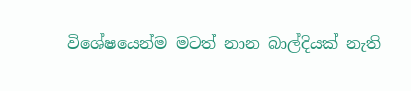විශේෂයෙන්ම මටත් නාන බාල්දියක් නැති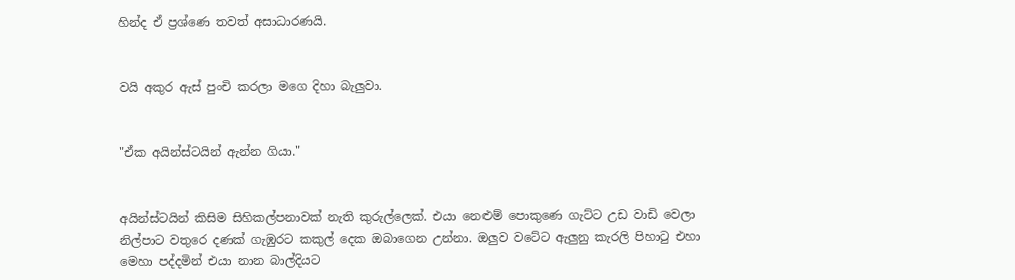හින්ද ඒ ප්‍රශ්ණෙ තවත් අසාධාරණයි.


වයි අකුර ඇස් පුංචි කරලා මගෙ දිහා බැලුවා.


"ඒක අයින්ස්ටයින් ඇන්න ගියා."


අයින්ස්ටයින් කිසිම සිහිකල්පනාවක් නැති කුරුල්ලෙක්. එයා නෙළුම් පොකුණෙ ගැට්ට උඩ වාඩි වෙලා නිල්පාට වතුරෙ දණක් ගැඹුරට කකුල් දෙක ඔබාගෙන උන්නා. ඔලුව වටේට ඇලුනු කැරලි පිහාටු එහා මෙහා පද්දමින් එයා නාන බාල්දියට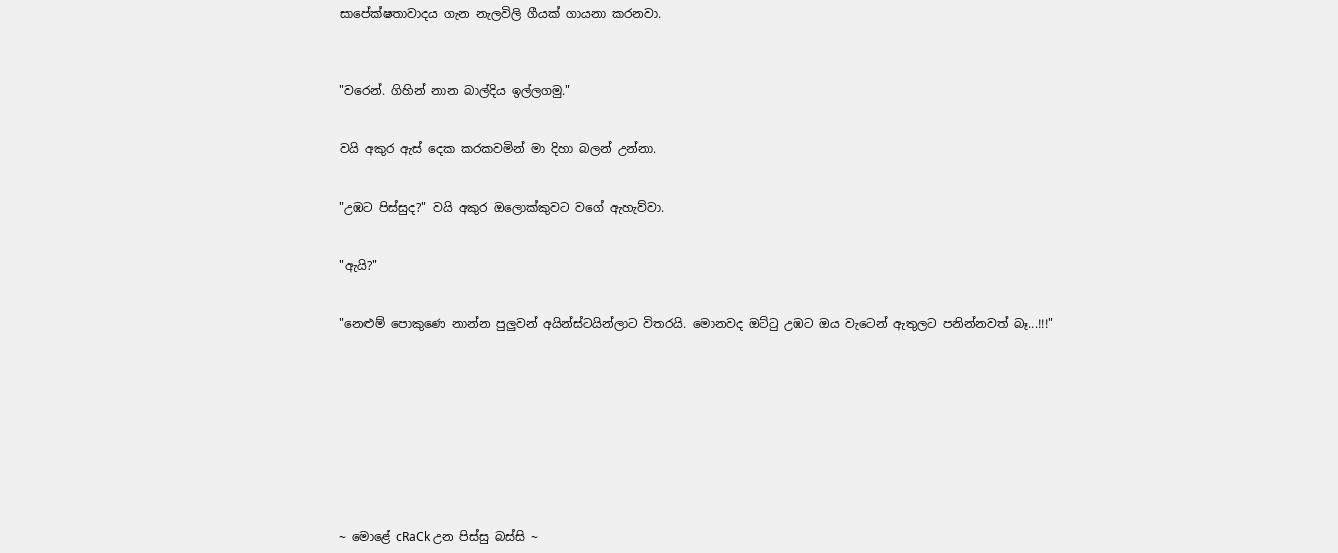සාපේක්ෂතාවාදය ගැන නැලවිලි ගීයක් ගායනා කරනවා.



"වරෙන්. ගිහින් නාන බාල්දිය ඉල්ලගමු."


වයි අකුර ඇස් දෙක කරකවමින් මා දිහා බලන් උන්නා.


"උඹට පිස්සුද?" වයි අකුර ඔලොක්කුවට වගේ ඇහැව්වා.


"ඇයි?"


"නෙළුම් පොකුණෙ නාන්න පුලුවන් අයින්ස්ටයින්ලාට විතරයි. මොනවද ඔට්ටු උඹට ඔය වැටෙන් ඇතුලට පනින්නවත් බෑ...!!!"










~ මොළේ cRaCk උන පිස්සු බස්සි ~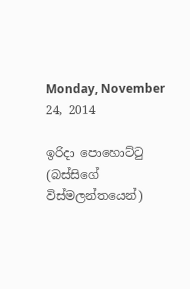Monday, November 24, 2014

ඉරිදා පොහොට්ටු (බස්සිගේ විස්මලන්තයෙන්)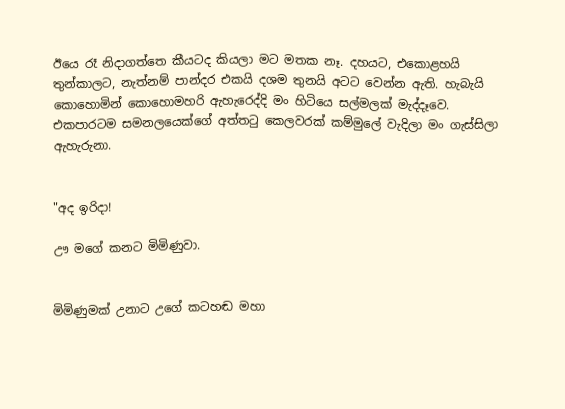ඊයෙ රෑ නිදාගත්තෙ කීයටද කියලා මට මතක නෑ. දහයට, එකොළහයි තුන්කාලට, නැත්නම් පාන්දර එකයි දශම තුනයි අටට වෙන්න ඇති. හැබැයි කොහොමින් කොහොමහරි ඇහැරෙද්දි මං හිටියෙ සල්මලක් මැද්දෑවෙ. එකපාරටම සමනලයෙක්ගේ අත්තටු කෙලවරක් කම්මුලේ වැදිලා මං ගැස්සිලා ඇහැරුනා.


"අද ඉරිදා!

ඌ මගේ කනට මිමිණුවා.


මිමිණුමක් උනාට උගේ කටහඬ මහා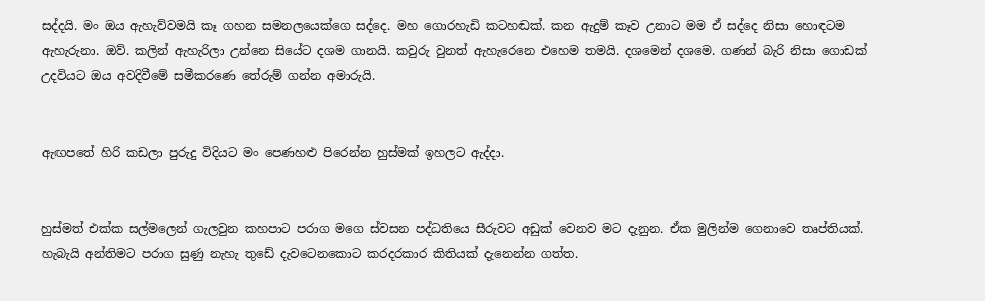සද්දයි. මං ඔය ඇහැව්වමයි කෑ ගහන සමනලයෙක්ගෙ සද්දෙ. මහ ගොරහැඩි කටහඬක්. කන ඇදුම් කෑව උනාට මම ඒ සද්දෙ නිසා හොඳටම ඇහැරුනා. ඔව්. කලින් ඇහැරිලා උන්නෙ සියේට දශම ගානයි. කවුරු වුනත් ඇහැරෙනෙ එහෙම තමයි. දශමෙන් දශමෙ. ගණන් බැරි නිසා ගොඩක් උදවියට ඔය අවදිවීමේ සමීකරණෙ තේරුම් ගන්න අමාරුයි.


ඇඟපතේ හිරි කඩලා පුරුදු විදියට මං පෙණහළු පිරෙන්න හුස්මක් ඉහලට ඇද්දා.


හුස්මත් එක්ක සල්මලෙන් ගැලවුන කහපාට පරාග මගෙ ස්වසන පද්ධතියෙ සීරුවට අඩුක් වෙනව මට දැනුන. ඒක මුලින්ම ගෙනාවෙ තෘප්තියක්. හැබැයි අන්තිමට පරාග සුණු නැහැ තුඩේ දැවටෙනකොට කරදරකාර කිතියක් දැනෙන්න ගත්ත.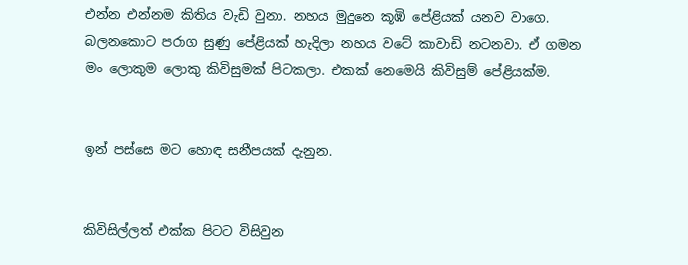එන්න එන්නම කිතිය වැඩි වුනා. නහය මුදුනෙ කූඹි පේළියක් යනව වාගෙ. බලනකොට පරාග සුණු පේළියක් හැදිලා නහය වටේ කාවාඩි නටනවා. ඒ ගමන මං ලොකුම ලොකු කිවිසුමක් පිටකලා. එකක් නෙමෙයි කිවිසුම් පේළියක්ම.


ඉන් පස්සෙ මට හොඳ සනීපයක් දැනුන.


කිවිසිල්ලත් එක්ක පිටට විසිවුන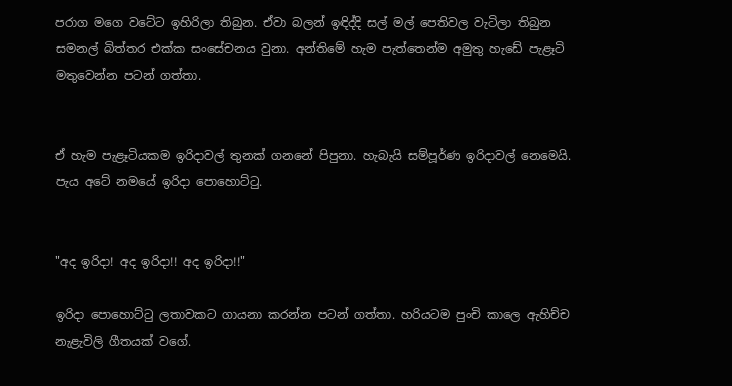පරාග මගෙ වටේට ඉහිරිලා තිබුන. ඒවා බලන් ඉඳිද්දි සල් මල් පෙතිවල වැටිලා තිබුන සමනල් බිත්තර එක්ක සංසේචනය වුනා. අන්තිමේ හැම පැත්තෙන්ම අමුතු හැඩේ පැළෑටි මතුවෙන්න පටන් ගත්තා.


ඒ හැම පැළෑටියකම ඉරිදාවල් තුනක් ගනනේ පිපුනා. හැබැයි සම්පූර්ණ ඉරිදාවල් නෙමෙයි. පැය අටේ නමයේ ඉරිදා පොහොට්ටු.


"අද ඉරිදා! අද ඉරිදා!! අද ඉරිදා!!"

ඉරිදා පොහොට්ටු ලතාවකට ගායනා කරන්න පටන් ගත්තා. හරියටම පුංචි කාලෙ ඇහිච්ච නැළැවිලි ගීතයක් වගේ.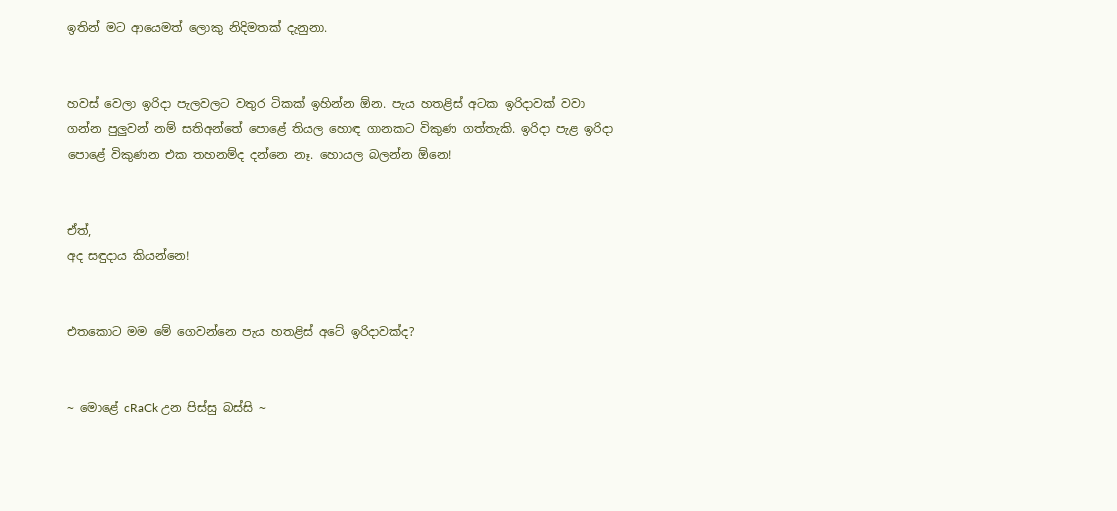ඉතින් මට ආයෙමත් ලොකු නිදිමතක් දැනුනා.


හවස් වෙලා ඉරිදා පැලවලට වතුර ටිකක් ඉහින්න ඕන. පැය හතළිස් අටක ඉරිදාවක් වවා ගන්න පුලුවන් නම් සතිඅන්තේ පොළේ තියල හොඳ ගානකට විකුණ ගත්තැකි. ඉරිදා පැළ ඉරිදා පොළේ විකුණන එක තහනම්ද දන්නෙ නෑ. හොයල බලන්න ඕනෙ!


ඒත්,
අද සඳුදාය කියන්නෙ!


එතකොට මම මේ ගෙවන්නෙ පැය හතළිස් අටේ ඉරිදාවක්ද?


~ මොළේ cRaCk උන පිස්සු බස්සි ~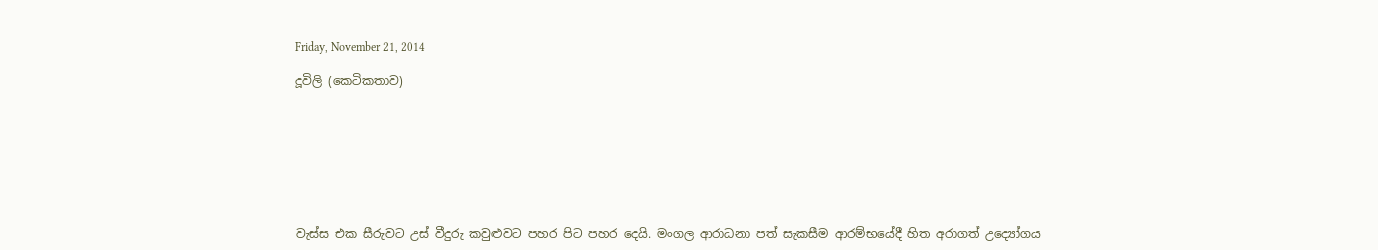Friday, November 21, 2014

දූවිලි (කෙටිකතාව)








වැස්ස එක සීරුවට උස් වීදුරු කවුළුවට පහර පිට පහර දෙයි. මංගල ආරාධනා පත් සැකසීම ආරම්භයේදී හිත අරාගත් උද්‍යෝගය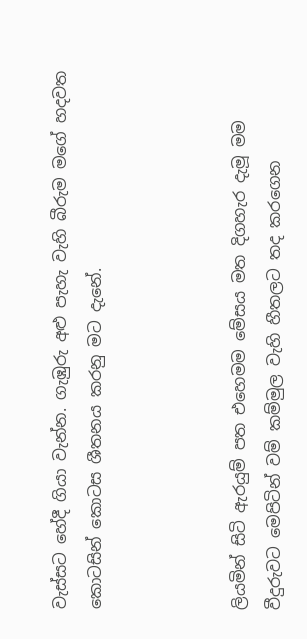වැස්සට හේදී ගියා වැන්න. ගැඹුරු අළු පැහැ වැහි බීරුම මගේ හදවත කොටසින් කොටස ශීතනය කරනු මට දැනේ.



ලියමින් සිටි ඇරයුම් පත එහෙමම මේසය මත දිගහැර දැමූ මම වීදුරුවට මෙපිටින් වම් කම්මුල වැහි හීතලට තද කරගෙන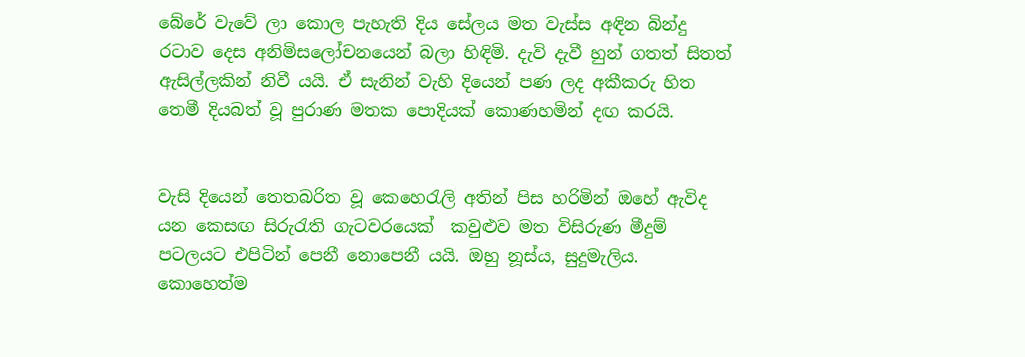බේරේ වැවේ ලා කොල පැහැති දිය සේලය මත වැස්ස අඳින බින්දු රටාව දෙස අනිමිසලෝචනයෙන් බලා හිඳිමි. දැවි දැවී හුන් ගතත් සිතත් ඇසිල්ලකින් නිවී යයි. ඒ සැනින් වැහි දියෙන් පණ ලද අකීකරු හිත තෙමී දියබත් වූ පුරාණ මතක පොදියක් කොණහමින් දඟ කරයි.


වැසි දියෙන් තෙතබරිත වූ කෙහෙරැලි අතින් පිස හරිමින් ඔහේ ඇවිද යන කෙසඟ සිරුරැති ගැටවරයෙක්  කවුළුව මත විසිරුණ මීදුම් පටලයට එපිටින් පෙනී නොපෙනී යයි. ඔහු නූස්ය, සුදුමැලිය. කොහෙත්ම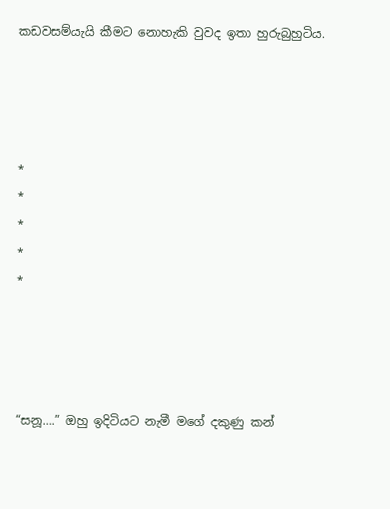කඩවසම්යැයි කීමට නොහැකි වුවද ඉතා හුරුබුහුටිය.




*
*
*
*
*




“සනූ….” ඔහු ඉදිටියට නැමී මගේ දකුණු කන්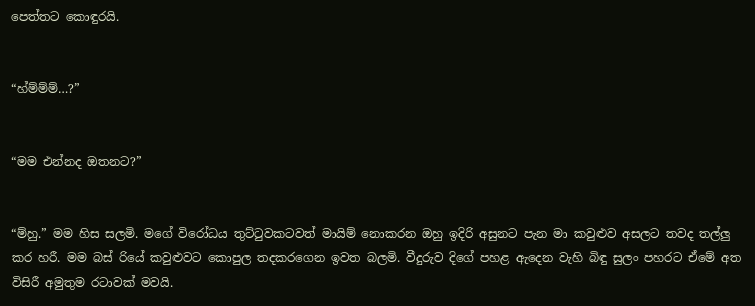පෙත්තට කොඳුරයි.


“හ්ම්ම්ම්…?”


“මම එන්නද ඔතනට?”


“ම්හු.” මම හිස සලමි. මගේ විරෝධය තුට්ටුවකටවත් මායිම් නොකරන ඔහු ඉදිරි අසුනට පැන මා කවුළුව අසලට තවද තල්ලු කර හරී. මම බස් රියේ කවුළුවට කොපුල තදකරගෙන ඉවත බලමි. වීදුරුව දිගේ පහළ ඇදෙන වැහි බිඳු සුලං පහරට ඒමේ අත විසිරී අමුතුම රටාවක් මවයි.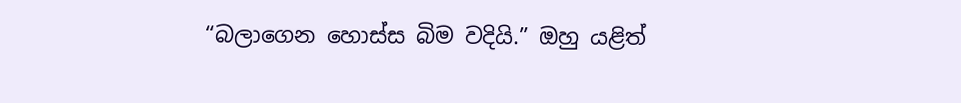“බලාගෙන හොස්ස බිම වදියි.” ඔහු යළිත්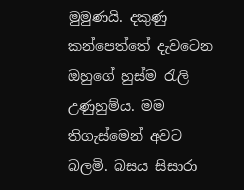මුමුණයි. දකුණු කන්පෙත්තේ දැවටෙන ඔහුගේ හුස්ම රැලි උණුහුම්ය. මම තිගැස්මෙන් අවට බලමි. බසය සිසාරා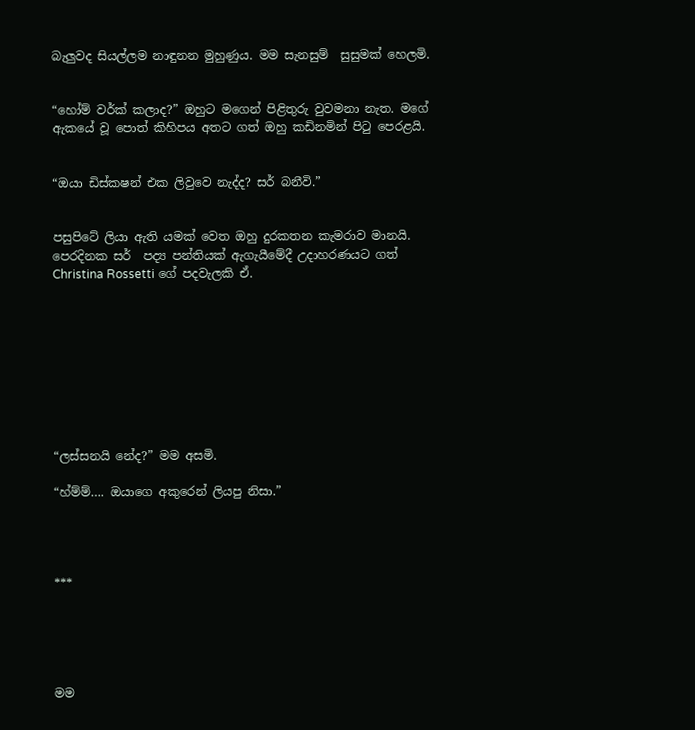බැලුවද සියල්ලම නාඳුනන මුහුණුය. මම සැනසුම්  සුසුමක් හෙලමි.


“හෝම් වර්ක් කලාද?” ඔහුට මගෙන් පිළිතුරු වුවමනා නැත. මගේ ඇකයේ වූ පොත් කිහිපය අතට ගත් ඔහු කඩිනමින් පිටු පෙරළයි.


“ඔයා ඩිස්කෂන් එක ලිවුවෙ නැද්ද? සර් බනීවි.”


පසුපිටේ ලියා ඇති යමක් වෙත ඔහු දුරකතන කැමරාව මානයි. පෙරදිනක සර්  පද්‍ය පන්තියක් ඇගැයීමේදී උදාහරණයට ගත් Christina Rossetti ගේ පදවැලකි ඒ.









“ලස්සනයි නේද?” මම අසමි.

“හ්ම්ම්…. ඔයාගෙ අකුරෙන් ලියපු නිසා.”




***





මම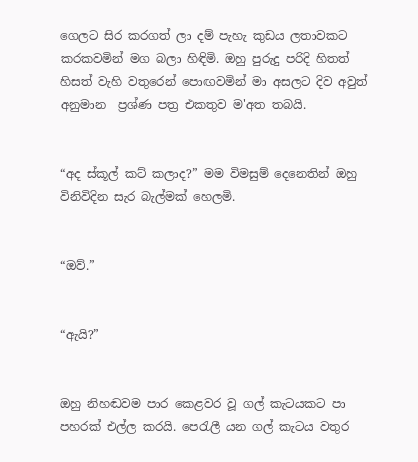ගෙලට සිර කරගත් ලා දම් පැහැ කුඩය ලතාවකට කරකවමින් මග බලා හිඳිමි. ඔහු පුරුදු පරිදි හිතත් හිසත් වැහි වතුරෙන් පොඟවමින් මා අසලට දිව අවුත් අනුමාන  ප්‍රශ්ණ පත්‍ර එකතුව ම'අත තබයි.


“අද ස්කූල් කට් කලාද?” මම විමසුම් දෙනෙතින් ඔහු විනිවිදින සැර බැල්මක් හෙලමි.


“ඔව්.”


“ඇයි?”


ඔහු නිහඬවම පාර කෙළවර වූ ගල් කැටයකට පා පහරක් එල්ල කරයි. පෙරැලී යන ගල් කැටය වතුර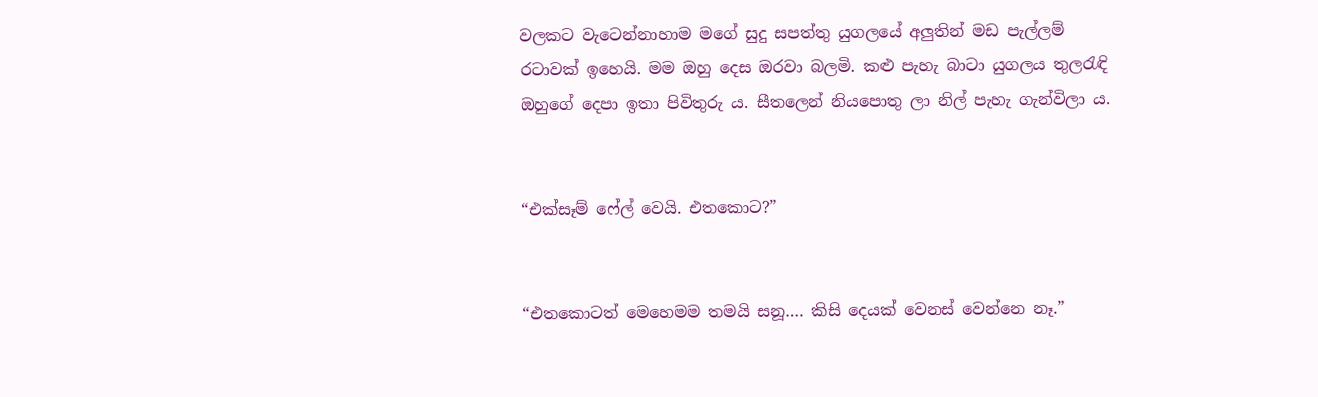වලකට වැටෙන්නාහාම මගේ සුදු සපත්තු යුගලයේ අලුතින් මඩ පැල්ලම් රටාවක් ඉහෙයි. මම ඔහු දෙස ඔරවා බලමි. කළු පැහැ බාටා යුගලය තුලරැඳි ඔහුගේ දෙපා ඉතා පිවිතුරු ය. සීතලෙන් නියපොතු ලා නිල් පැහැ ගැන්විලා ය.


“එක්සෑම් ෆේල් වෙයි. එතකොට?”


“එතකොටත් මෙහෙමම තමයි සනූ…. කිසි දෙයක් වෙනස් වෙන්නෙ නෑ.”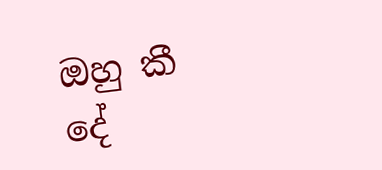ඔහු කී දේ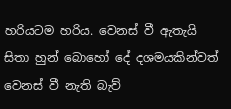හරියටම හරිය. වෙනස් වී ඇතැයි සිතා හුන් බොහෝ දේ දශමයකින්වත් වෙනස් වී නැති බැව්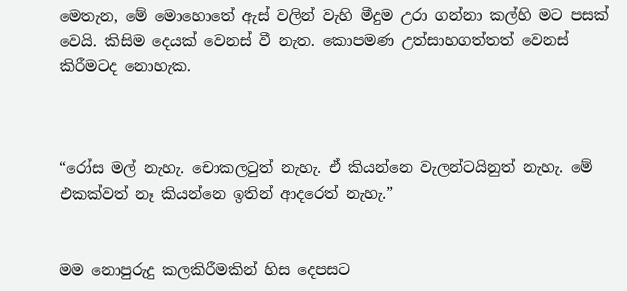මෙතැන, මේ මොහොතේ ඇස් වලින් වැහි මීදුම උරා ගන්නා කල්හි මට පසක් වෙයි. කිසිම දෙයක් වෙනස් වී නැත. කොපමණ උත්සාහගත්තත් වෙනස් කිරීමටද නොහැක.



“රෝස මල් නැහැ. චොකලටුත් නැහැ. ඒ කියන්නෙ වැලන්ටයිනුත් නැහැ. මේ එකක්වත් නෑ කියන්නෙ ඉතින් ආදරෙත් නැහැ.”


මම නොපුරුදු කලකිරීමකින් හිස දෙපසට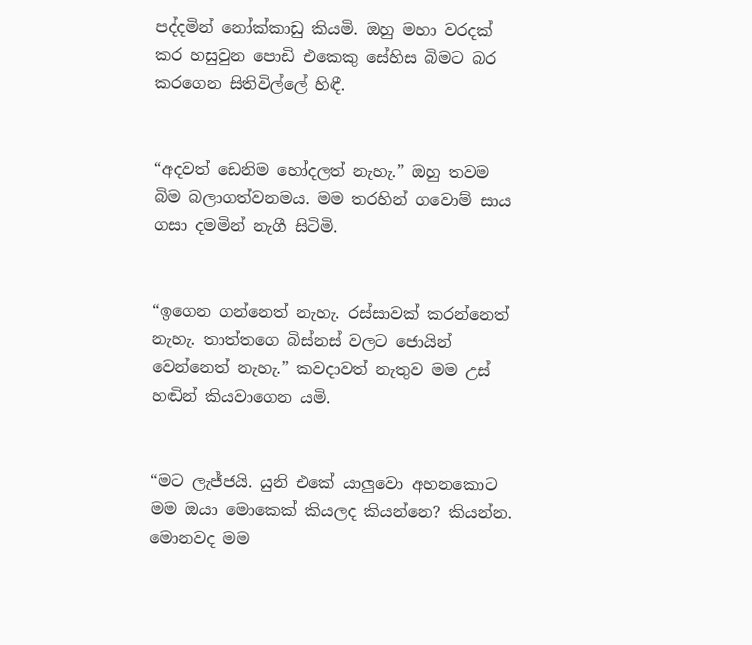පද්දමින් නෝක්කාඩු කියමි. ඔහු මහා වරදක් කර හසුවුන පොඩි එකෙකු සේහිස බිමට බර කරගෙන සිතිවිල්ලේ හිඳී.


“අදවත් ඩෙනිම හෝදලත් නැහැ.” ඔහු තවම බිම බලාගත්වනමය. මම තරහින් ගවොම් සාය ගසා දමමින් නැගී සිටිමි.


“ඉගෙන ගන්නෙත් නැහැ. රස්සාවක් කරන්නෙත් නැහැ. තාත්තගෙ බිස්නස් වලට ජොයින් වෙන්නෙත් නැහැ.” කවදාවත් නැතුව මම උස් හඬින් කියවාගෙන යමි.


“මට ලැජ්ජයි. යුනි එකේ යාලුවො අහනකොට මම ඔයා මොකෙක් කියලද කියන්නෙ? කියන්න. මොනවද මම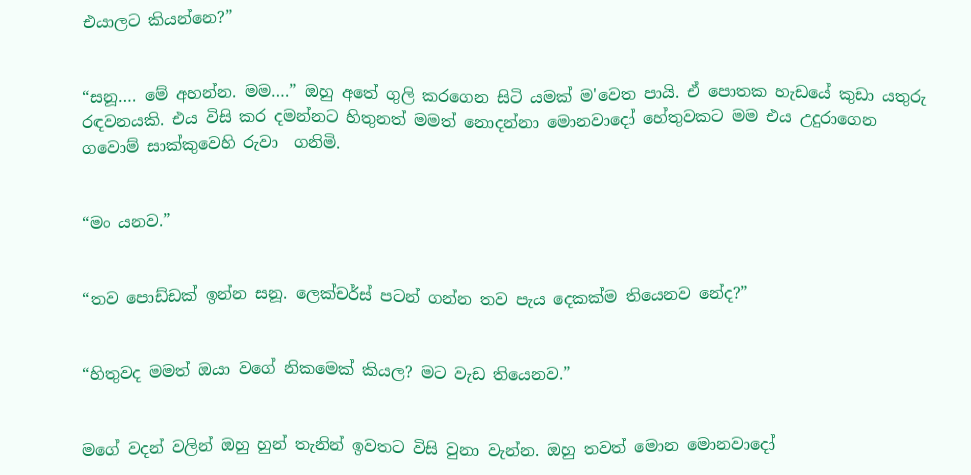එයාලට කියන්නෙ?”


“සනූ…. මේ අහන්න. මම….” ඔහු අතේ ගුලි කරගෙන සිටි යමක් ම'වෙත පායි. ඒ පොතක හැඩයේ කුඩා යතුරු රඳවනයකි. එය විසි කර දමන්නට හිතුනත් මමත් නොදන්නා මොනවාදෝ හේතුවකට මම එය උදුරාගෙන ගවොම් සාක්කුවෙහි රුවා  ගනිමි.


“මං යනව.”


“තව පොඩ්ඩක් ඉන්න සනූ. ලෙක්චර්ස් පටන් ගන්න තව පැය දෙකක්ම තියෙනව නේද?”


“හිතුවද මමත් ඔයා වගේ නිකමෙක් කියල? මට වැඩ තියෙනව.”


මගේ වදන් වලින් ඔහු හුන් තැනින් ඉවතට විසි වුනා වැන්න. ඔහු තවත් මොන මොනවාදෝ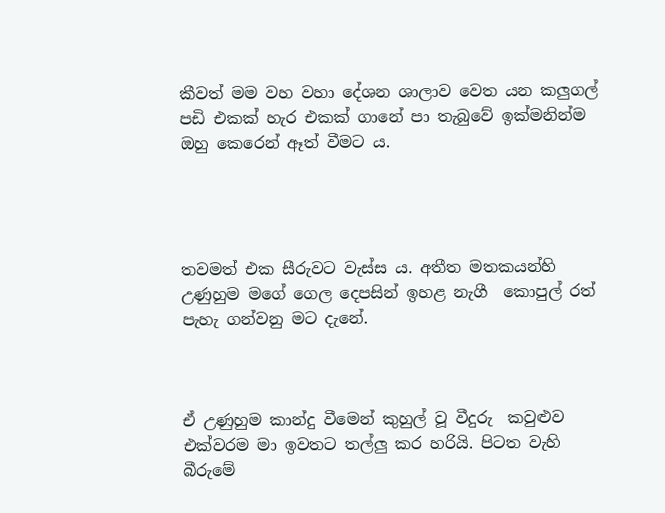කීවත් මම වහ වහා දේශන ශාලාව වෙත යන කලුගල් පඩි එකක් හැර එකක් ගානේ පා තැබුවේ ඉක්මනින්ම ඔහු කෙරෙන් ඈත් වීමට ය.




තවමත් එක සීරුවට වැස්ස ය. අතීත මතකයන්හි උණුහුම මගේ ගෙල දෙපසින් ඉහළ නැගී  කොපුල් රත් පැහැ ගන්වනු මට දැනේ.



ඒ උණුහුම කාන්දු වීමෙන් කුහුල් වූ වීදුරු  කවුළුව එක්වරම මා ඉවතට තල්ලු කර හරියි. පිටත වැහි බීරුමේ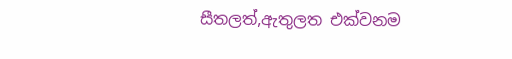සීතලත්,ඇතුලත එක්වනම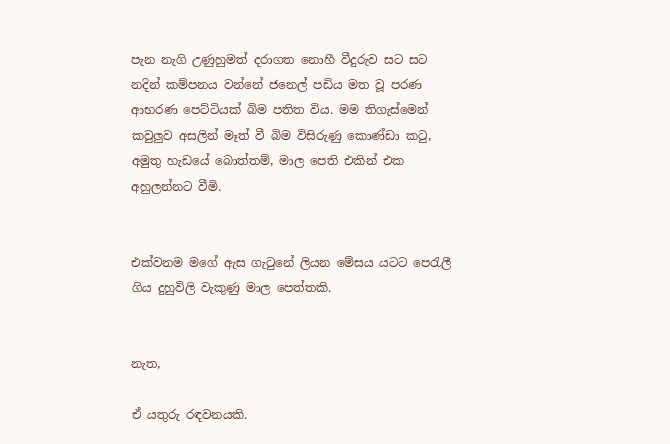පැන නැගි උණුහුමත් දරාගත නොහී වීදුරුව සට සට නදින් කම්පනය වන්නේ ජනෙල් පඩිය මත වූ පරණ ආභරණ පෙට්ටියක් බිම පතිත විය. මම තිගැස්මෙන් කවුලුව අසලින් මෑත් වී බිම විසිරුණු කොණ්ඩා කටු, අමුතු හැඩයේ බොත්තම්, මාල පෙති එකින් එක අහුලන්නට වීමි.


එක්වනම මගේ ඇස ගැටුනේ ලියන මේසය යටට පෙරැලී ගිය දුහුවිලි වැකුණු මාල පෙත්තකි.


නැත,

ඒ යතුරු රඳවනයකි.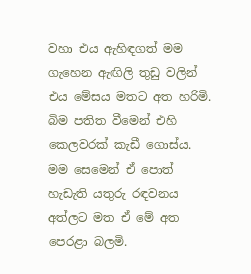වහා එය ඇහිඳගත් මම ගැහෙන ඇඟිලි තුඩු වලින් එය මේසය මතට අත හරිමි. බිම පතිත වීමෙන් එහි කෙලවරක් කැඩී ගොස්ය. මම සෙමෙන් ඒ පොත් හැඩැති යතුරු රඳවනය අත්ලට මත ඒ මේ අත පෙරළා බලමි.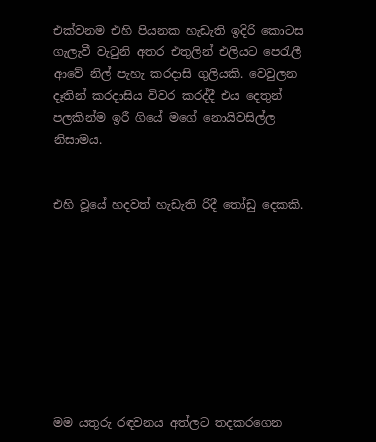එක්වනම එහි පියනක හැඩැති ඉදිරි කොටස ගැලැවී වැටුනි අතර එතුලින් එලියට පෙරැලී ආවේ නිල් පැහැ කරදාසි ගුලියකි. වෙවුලන දෑතින් කරදාසිය විවර කරද්දී එය දෙතුන් පලකින්ම ඉරී ගියේ මගේ නොයිවසිල්ල නිසාමය.


එහි වූයේ හදවත් හැඩැති රිදී තෝඩු දෙකකි.









මම යතුරු රඳවනය අත්ලට තදකරගෙන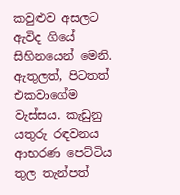කවුළුව අසලට ඇවිද ගියේ සිහිනයෙන් මෙනි. ඇතුලත්, පිටතත් එකවාගේම වැස්සය. කැඩුනු යතුරු රඳවනය ආභරණ පෙට්ටිය තුල තැන්පත්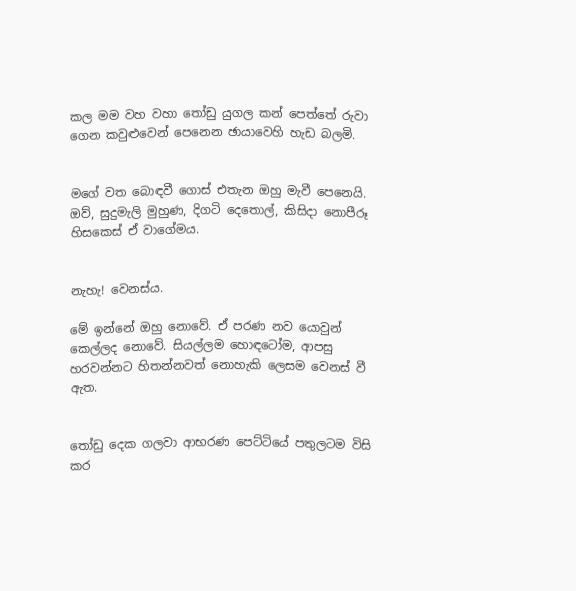කල මම වහ වහා තෝඩු යුගල කන් පෙත්තේ රුවා ගෙන කවුළුවෙන් පෙනෙන ඡායාවෙහි හැඩ බලමි.


මගේ වත බොඳවී ගොස් එතැන ඔහු මැවී පෙනෙයි. ඔව්, සුදුමැලි මුහුණ, දිගටි දෙතොල්, කිසිදා නොපීරූ හිසකෙස් ඒ වාගේමය.


නැහැ! වෙනස්ය.

මේ ඉන්නේ ඔහු නොවේ. ඒ පරණ නව යොවුන් කෙල්ලද නොවේ. සියල්ලම හොඳටෝම, ආපසු හරවන්නට හිතන්නවත් නොහැකි ලෙසම වෙනස් වී ඇත.


තෝඩු දෙක ගලවා ආභරණ පෙට්ටියේ පතුලටම විසි කර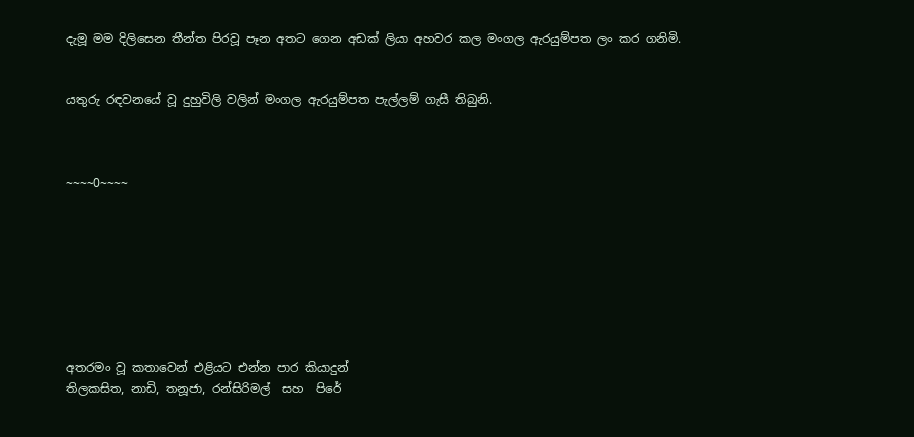දැමූ මම දිලිසෙන තීන්ත පිරවූ පෑන අතට ගෙන අඩක් ලියා අහවර කල මංගල ඇරයුම්පත ලං කර ගනිමි.


යතුරු රඳවනයේ වූ දුහුවිලි වලින් මංගල ඇරයුම්පත පැල්ලම් ගැසී තිබුනි.



~~~~0~~~~








අතරමං වූ කතාවෙන් එළියට එන්න පාර කියාදුන්
තිලකසිත, නාඩි, තනූජා, රන්සිරිමල්  සහ  පිරේ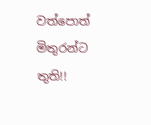වත්පොත්  මිතුරන්ට තුති!!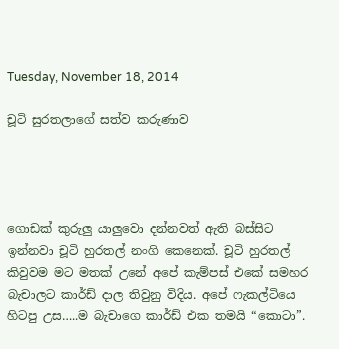Tuesday, November 18, 2014

චූටි සුරතලාගේ සත්ව කරුණාව




ගොඩක් කුරුලු යාලුවො දන්නවත් ඇති බස්සිට ඉන්නවා චූටි හුරතල් නංගි කෙනෙක්. චූටි හුරතල් කිවුවම මට මතක් උනේ අපේ කැම්පස් එකේ සමහර බැචාලට කාර්ඩ් දාල තිවුනු විදිය. අපේ ෆැකල්ටියෙ හිටපු උස…..ම බැචාගෙ කාර්ඩ් එක තමයි “කොටා”.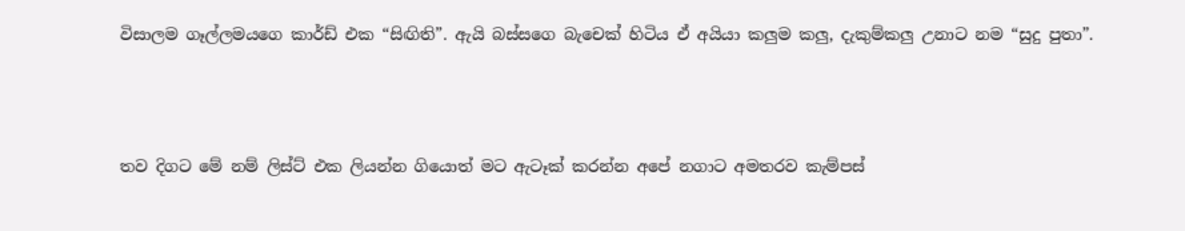විසාලම ගෑල්ලමයගෙ කාර්ඩ් එක “සිඟිති”. ඇයි බස්සගෙ බැචෙක් හිටිය ඒ අයියා කලුම කලු, දැකුම්කලු උනාට නම “සුදු පුතා”.



තව දිගට මේ නම් ලිස්ට් එක ලියන්න ගියොත් මට ඇටෑක් කරන්න අපේ නගාට අමතරව කැම්පස්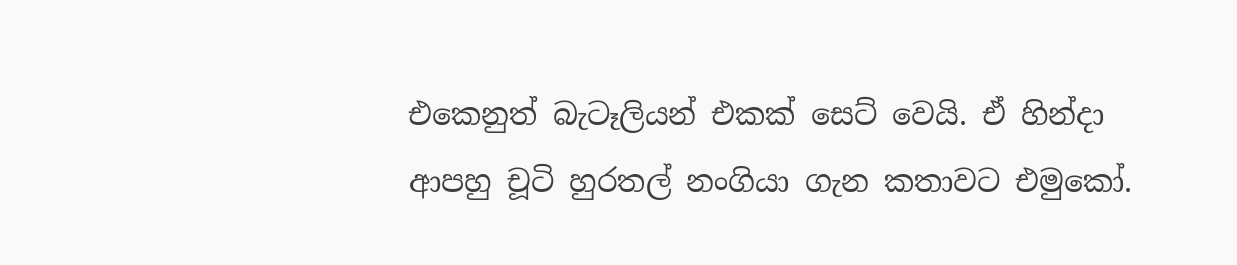එකෙනුත් බැටෑලියන් එකක් සෙට් වෙයි. ඒ හින්දා ආපහු චූටි හුරතල් නංගියා ගැන කතාවට එමුකෝ.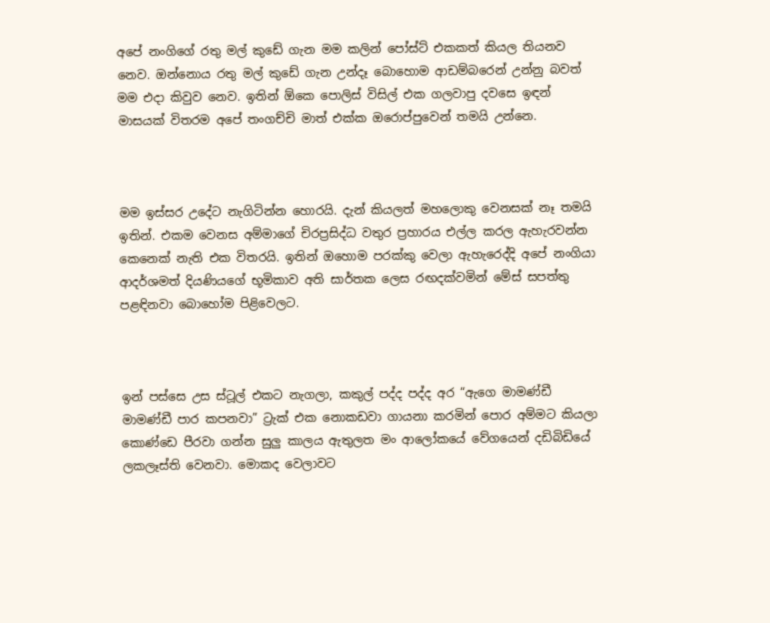අපේ නංගිගේ රතු මල් කුඩේ ගැන මම කලින් පෝස්ට් එකකත් කියල තියනව නෙව. ඔන්නොය රතු මල් කුඩේ ගැන උන්දෑ බොහොම ආඩම්බරෙන් උන්නු බවත් මම එදා කිවුව නෙව. ඉතින් ඕකෙ පොලිස් විසිල් එක ගලවාපු දවසෙ ඉඳන් මාසයක් විතරම අපේ තංගච්චි මාත් එක්ක ඔරොප්පුවෙන් තමයි උන්නෙ.



මම ඉස්සර උදේට නැගිටින්න හොරයි. දැන් කියලත් මහලොකු වෙනසක් නෑ තමයි ඉතින්. එකම වෙනස අම්මාගේ චිරප්‍රසිද්ධ වතුර ප්‍රහාරය එල්ල කරල ඇහැරවන්න කෙනෙක් නැති එක විතරයි. ඉතින් ඔහොම පරක්කු වෙලා ඇහැරෙද්දි අපේ නංගියා ආදර්ශමත් දියණියගේ භූමිකාව අති සාර්තක ලෙස රඟදක්වමින් මේස් සපත්තු පළඳිනවා බොහෝම පිළිවෙලට.



ඉන් පස්සෙ උස ස්ටූල් එකට නැගලා, කකුල් පද්ද පද්ද අර “ඇගෙ මාමණ්ඩී මාමණ්ඩී පාර කපනවා” ට්‍රැක් එක නොකඩවා ගායනා කරමින් පොර අම්මට කියලා කොණ්ඩෙ පීරවා ගන්න සුලු කාලය ඇතුලත මං ආලෝකයේ වේගයෙන් දඩිබිඩියේ ලකලෑස්ති වෙනවා. මොකද වෙලාවට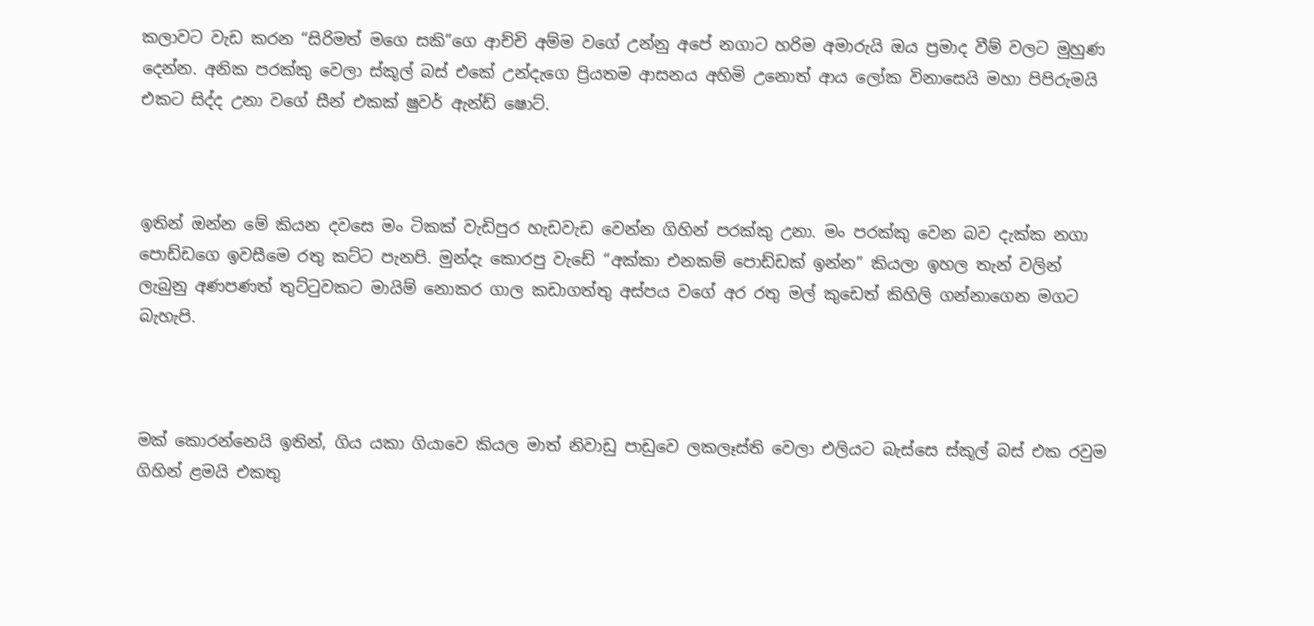කලාවට වැඩ කරන “සිරිමත් මගෙ සකි”ගෙ ආච්චි අම්ම වගේ උන්නු අපේ නගාට හරිම අමාරුයි ඔය ප්‍රමාද වීම් වලට මුහුණ දෙන්න. අනික පරක්කු වෙලා ස්කූල් බස් එකේ උන්දැගෙ ප්‍රියතම ආසනය අහිමි උනොත් ආය ලෝක විනාසෙයි මහා පිපිරුමයි එකට සිද්ද උනා වගේ සීන් එකක් ෂුවර් ඇන්ඩ් ෂොට්.



ඉතින් ඔන්න මේ කියන දවසෙ මං ටිකක් වැඩිපුර හැඩවැඩ වෙන්න ගිහින් පරක්කු උනා. මං පරක්කු වෙන බව දැක්ක නගා පොඩ්ඩගෙ ඉවසීමෙ රතු කට්ට පැනපි. මුන්දැ කොරපු වැඩේ “අක්කා එනකම් පොඩ්ඩක් ඉන්න” කියලා ඉහල තැන් වලින් ලැබුනු අණපණත් තුට්ටුවකට මායිම් නොකර ගාල කඩාගත්තු අස්පය වගේ අර රතු මල් කුඩෙත් කිහිලි ගන්නාගෙන මගට බැහැපි.



මක් කොරන්නෙයි ඉතින්, ගිය යකා ගියාවෙ කියල මාත් නිවාඩු පාඩුවෙ ලකලෑස්ති වෙලා එලියට බැස්සෙ ස්කූල් බස් එක රවුම ගිහින් ළමයි එකතු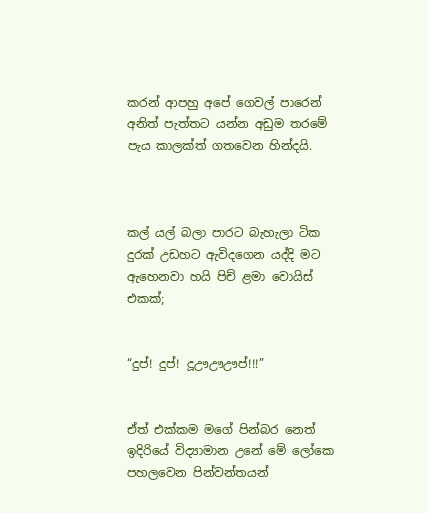කරන් ආපහු අපේ ගෙවල් පාරෙන් අනිත් පැත්තට යන්න අඩුම තරමේ පැය කාලක්ත් ගතවෙන හින්දයි.



කල් යල් බලා පාරට බැහැලා ටික දුරක් උඩහට ඇවිදගෙන යද්දි මට ඇහෙනවා හයි පිච් ළමා වොයිස් එකක්;


“දුප්! දුප්! දූඌඌඌප්!!!”


ඒත් එක්කම මගේ පින්බර නෙත් ඉදිරියේ විද්‍යාමාන උනේ මේ ලෝකෙ පහලවෙන පින්වන්තයන්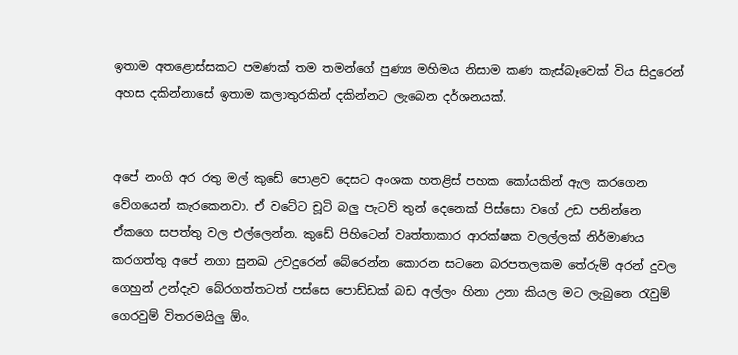ඉතාම අතළොස්සකට පමණක් තම තමන්ගේ පුණ්‍ය මහිමය නිසාම කණ කැස්බෑවෙක් විය සිදුරෙන් අහස දකින්නාසේ ඉතාම කලාතුරකින් දකින්නට ලැබෙන දර්ශනයක්.


අපේ නංගි අර රතු මල් කුඩේ පොළව දෙසට අංශක හතළිස් පහක කෝයකින් ඇල කරගෙන වේගයෙන් කැරකෙනවා. ඒ වටේට චූටි බලු පැටව් තුන් දෙනෙක් පිස්සො වගේ උඩ පනින්නෙ ඒකගෙ සපත්තු වල එල්ලෙන්න. කුඩේ පිහිටෙන් වෘත්තාකාර ආරක්ෂක වලල්ලක් නිර්මාණය කරගත්තු අපේ නගා සුනඛ උවදුරෙන් බේරෙන්න කොරන සටනෙ බරපතලකම තේරුම් අරන් දුවල ගෙහුන් උන්දැව බේරගත්තටත් පස්සෙ පොඩ්ඩක් බඩ අල්ලං හිනා උනා කියල මට ලැබුනෙ රැවුම් ගෙරවුම් විතරමයිලු ඕං.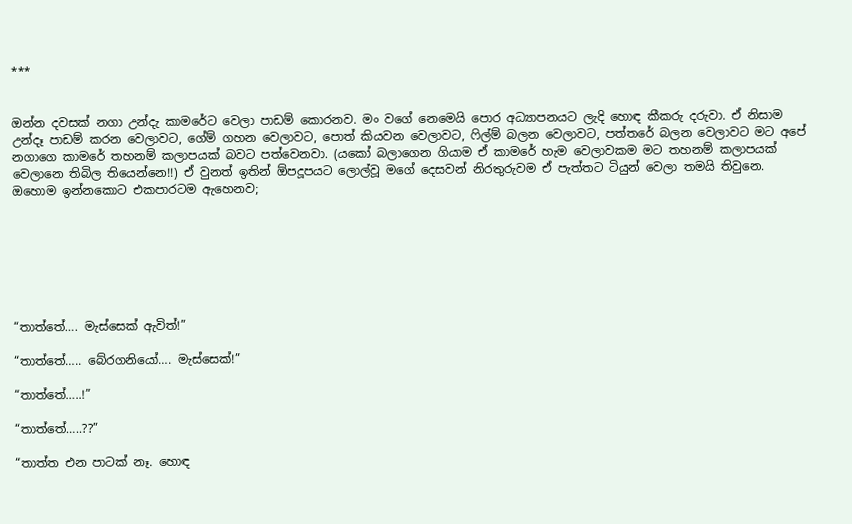***


ඔන්න දවසක් නගා උන්දැ කාමරේට වෙලා පාඩම් කොරනව. මං වගේ නෙමෙයි පොර අධ්‍යාපනයට ලැදි හොඳ කීකරු දරුවා. ඒ නිසාම උන්දෑ පාඩම් කරන වෙලාවට, ගේම් ගහන වෙලාවට, පොත් කියවන වෙලාවට, ෆිල්ම් බලන වෙලාවට, පත්තරේ බලන වෙලාවට මට අපේ නගාගෙ කාමරේ තහනම් කලාපයක් බවට පත්වෙනවා. (යකෝ බලාගෙන ගියාම ඒ කාමරේ හැම වෙලාවකම මට තහනම් කලාපයක් වෙලානෙ තිබිල තියෙන්නෙ!!) ඒ වුනත් ඉතින් ඕපදූපයට ලොල්වූ මගේ දෙසවන් නිරතුරුවම ඒ පැත්තට ටියුන් වෙලා තමයි තිවුනෙ. ඔහොම ඉන්නකොට එකපාරටම ඇහෙනව;







“තාත්තේ…. මැස්සෙක් ඇවිත්!”

“තාත්තේ….. බේරගනියෝ…. මැස්සෙක්!”

“තාත්තේ…..!”

“තාත්තේ…..??”

“තාත්ත එන පාටක් නෑ. හොඳ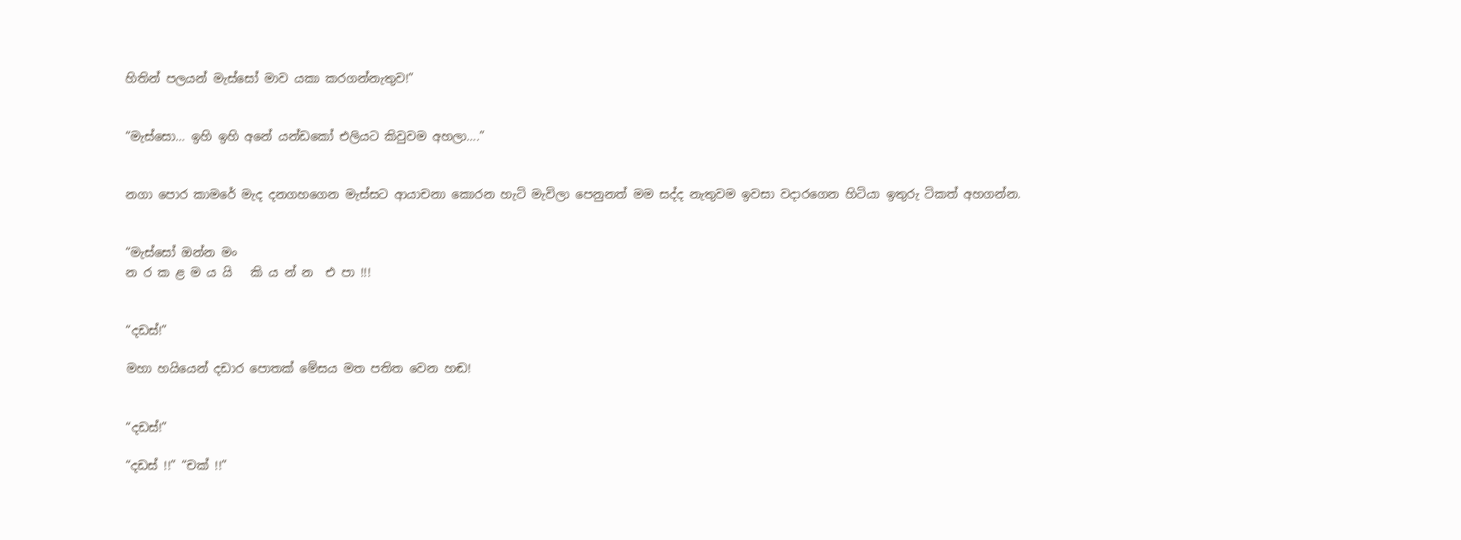හිතින් පලයන් මැස්සෝ මාව යකා කරගන්නැතුව!”


“මැස්සො… ඉහි ඉහි අනේ යන්ඩකෝ එලියට කිවුවම අහලා….”


නගා පොර කාමරේ මැද දනගහගෙන මැස්සට ආයාචනා කොරන හැටි මැවිලා පෙනුනත් මම සද්ද නැතුවම ඉවසා වදාරගෙන හිටියා ඉතුරු ටිකත් අහගන්න.


“මැස්සෝ ඔන්න මං
න ර ක ළ ම ය යි   කි ය න් න  එ පා !!!


“දඩස්!”

මහා හයියෙන් දඩාර පොතක් මේසය මත පතිත වෙන හඬ!


“දඩස්!”

“දඩස් !!” “චක් !!”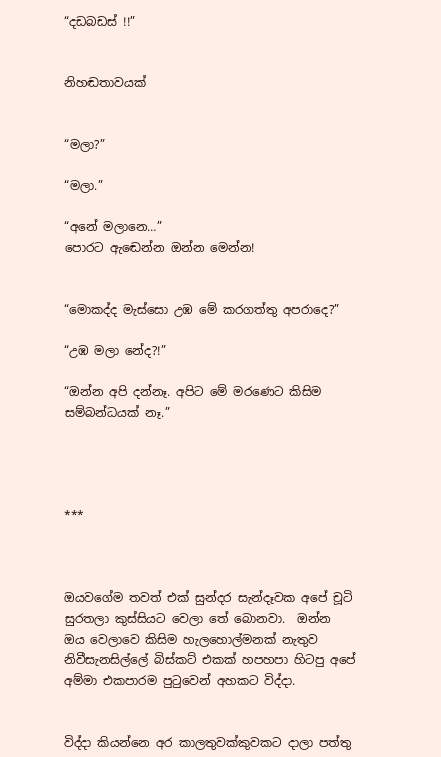“දඩබඩස් !!”


නිහඬතාවයක්


“මලා?”

“මලා.”

“අනේ මලානෙ…”
පොරට ඇඬෙන්න ඔන්න මෙන්න!


“මොකද්ද මැස්සො උඹ මේ කරගත්තු අපරාදෙ?”

“උඹ මලා නේද?!”

“ඔන්න අපි දන්නෑ. අපිට මේ මරණෙට කිසිම සම්බන්ධයක් නෑ.”




***



ඔයවගේම තවත් එක් සුන්දර සැන්දෑවක අපේ චූටි සුරතලා කුස්සියට වෙලා තේ බොනවා.  ඔන්න ඔය වෙලාවෙ කිසිම හැලහොල්මනක් නැතුව නිවීසැනසිල්ලේ බිස්කට් එකක් හපහපා හිටපු අපේ අම්මා එකපාරම පුටුවෙන් අහකට විද්දා.


විද්දා කියන්නෙ අර කාලතුවක්කුවකට දාලා පත්තු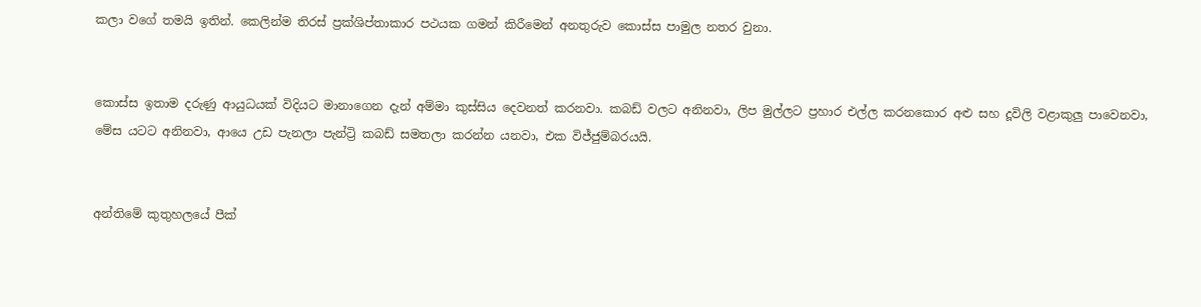කලා වගේ තමයි ඉතින්. කෙලින්ම තිරස් ප්‍රක්ශිප්තාකාර පථයක ගමන් කිරීමෙන් අනතුරුව කොස්ස පාමුල නතර වුනා.


කොස්ස ඉතාම දරුණු ආයුධයක් විදියට මානාගෙන දැන් අම්මා කුස්සිය දෙවනත් කරනවා. කබඩ් වලට අනිනවා, ලිප මුල්ලට ප්‍රහාර එල්ල කරනකොර අළු සහ දූවිලි වළාකුලු පාවෙනවා, මේස යටට අනිනවා, ආයෙ උඩ පැනලා පැන්ට්‍රි කබඩ් සමතලා කරන්න යනවා, එක විජ්ජුම්බරයයි.


අන්තිමේ කුතුහලයේ පීක්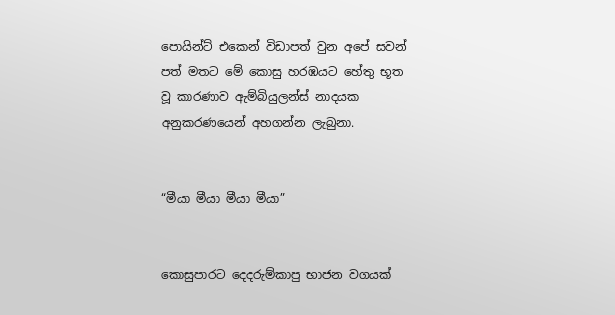පොයින්ට් එකෙන් විඩාපත් වුන අපේ සවන් පත් මතට මේ කොසු හරඹයට හේතු භූත වූ කාරණාව ඇම්බියුලන්ස් නාදයක අනුකරණයෙන් අහගන්න ලැබුනා.


“මීයා මීයා මීයා මීයා”


කොසුපාරට දෙදරුම්කාපු භාජන වගයක්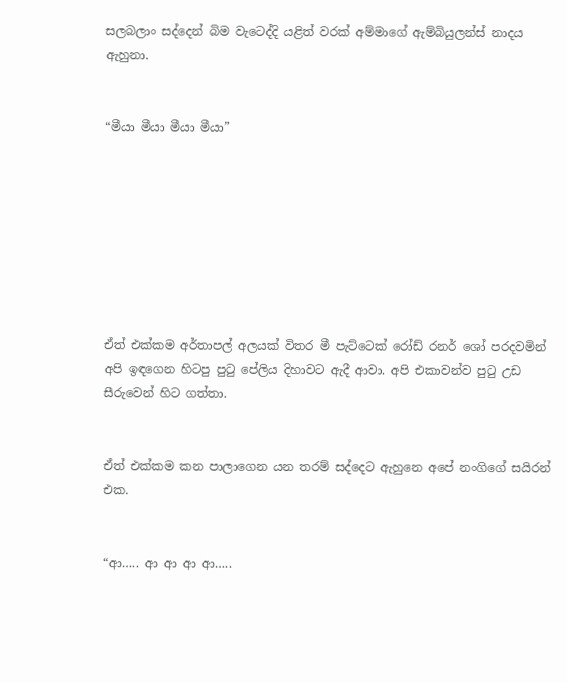සලබලාං සද්දෙන් බිම වැටෙද්දි යළිත් වරක් අම්මාගේ ඇම්බියුලන්ස් නාදය ඇහුනා.


“මීයා මීයා මීයා මීයා”








ඒත් එක්කම අර්තාපල් අලයක් විතර මී පැට්ටෙක් රෝඩ් රනර් ශෝ පරදවමින් අපි ඉඳගෙන හිටපු පුටු පේලිය දිහාවට ඇදී ආවා. අපි එකාවන්ව පුටු උඩ සීරුවෙන් හිට ගත්තා.


ඒත් එක්කම කන පාලාගෙන යන තරම් සද්දෙට ඇහුනෙ අපේ නංගිගේ සයිරන් එක.


“ආ….. ආ ආ ආ ආ…..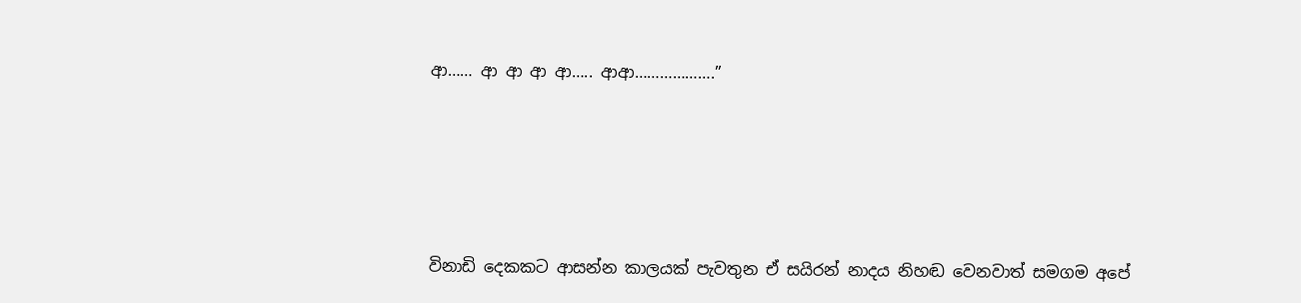ආ…… ආ ආ ආ ආ….. ආආ……………….”







විනාඩි දෙකකට ආසන්න කාලයක් පැවතුන ඒ සයිරන් නාදය නිහඬ වෙනවාත් සමගම අපේ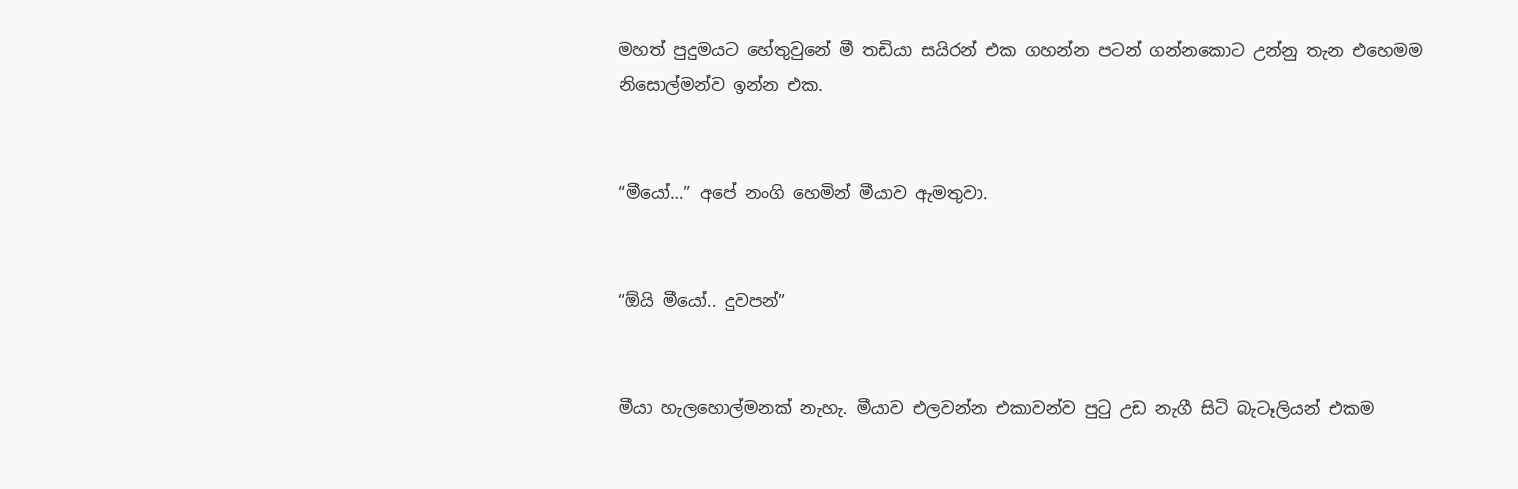මහත් පුදුමයට හේතුවුනේ මී තඩියා සයිරන් එක ගහන්න පටන් ගන්නකොට උන්නු තැන එහෙමම නිසොල්මන්ව ඉන්න එක.


“මීයෝ…” අපේ නංගි හෙමින් මීයාව ඇමතුවා.


“ඕයි මීයෝ.. දුවපන්”


මීයා හැලහොල්මනක් නැහැ. මීයාව එලවන්න එකාවන්ව පුටු උඩ නැගී සිටි බැටෑලියන් එකම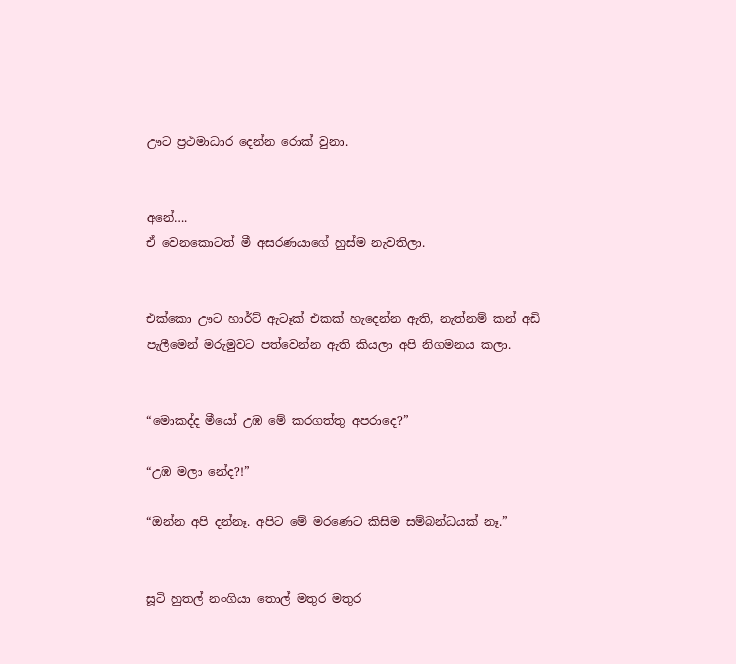ඌට ප්‍රථමාධාර දෙන්න රොක් වුනා.


අනේ….
ඒ වෙනකොටත් මී අසරණයාගේ හුස්ම නැවතිලා.


එක්කො ඌට හාර්ට් ඇටෑක් එකක් හැදෙන්න ඇති, නැත්නම් කන් අඩි පැලීමෙන් මරුමුවට පත්වෙන්න ඇති කියලා අපි නිගමනය කලා.


“මොකද්ද මීයෝ උඹ මේ කරගත්තු අපරාදෙ?”

“උඹ මලා නේද?!”

“ඔන්න අපි දන්නෑ. අපිට මේ මරණෙට කිසිම සම්බන්ධයක් නෑ.”


සූටි හුතල් නංගියා තොල් මතුර මතුර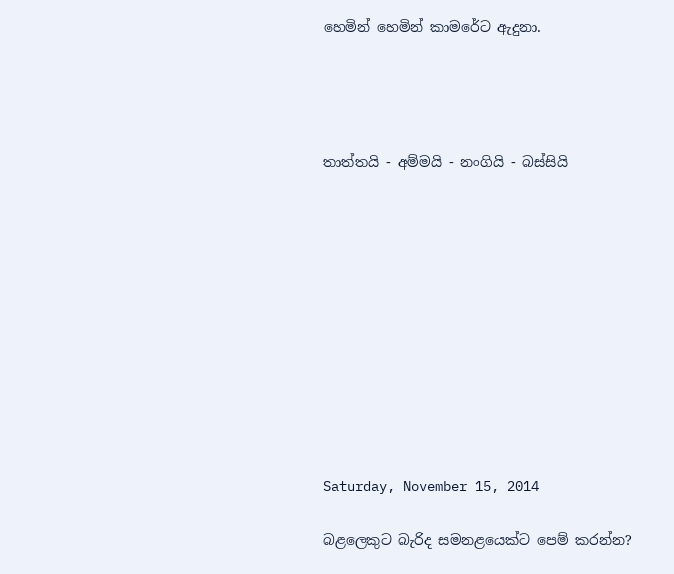හෙමින් හෙමින් කාමරේට ඇදුනා.




තාත්තයි - අම්මයි - නංගියි - බස්සියි











Saturday, November 15, 2014

බළලෙකුට බැරිද සමනළයෙක්ට පෙම් කරන්න?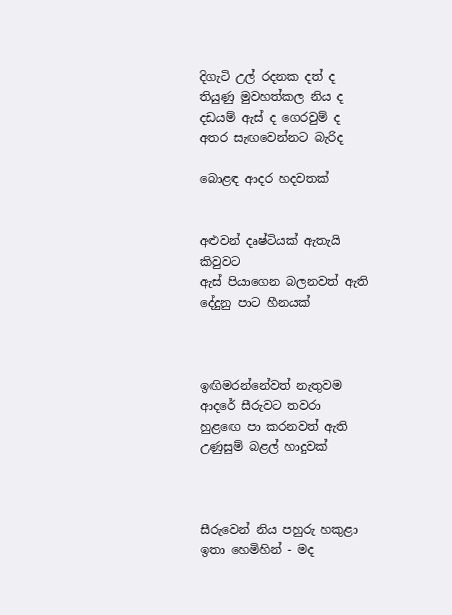දිගැටි උල් රදනක දත් ද
තියුණු මුවහත්කල නිය ද
දඩයම් ඇස් ද ගෙරවුම් ද
අතර සැඟවෙන්නට බැරිද

බොළඳ ආදර හදවතක්


අළුවන් දෘෂ්ටියක් ඇතැයි කිවුවට
ඇස් පියාගෙන බලනවත් ඇති
දේදුනු පාට හීනයක්



ඉඟිමරන්නේවත් නැතුවම
ආදරේ සීරුවට තවරා
හුළඟෙ පා කරනවත් ඇති
උණුසුම් බළල් හාදුවක්



සීරුවෙන් නිය පහුරු හකුළා
ඉතා හෙමිහින් - මද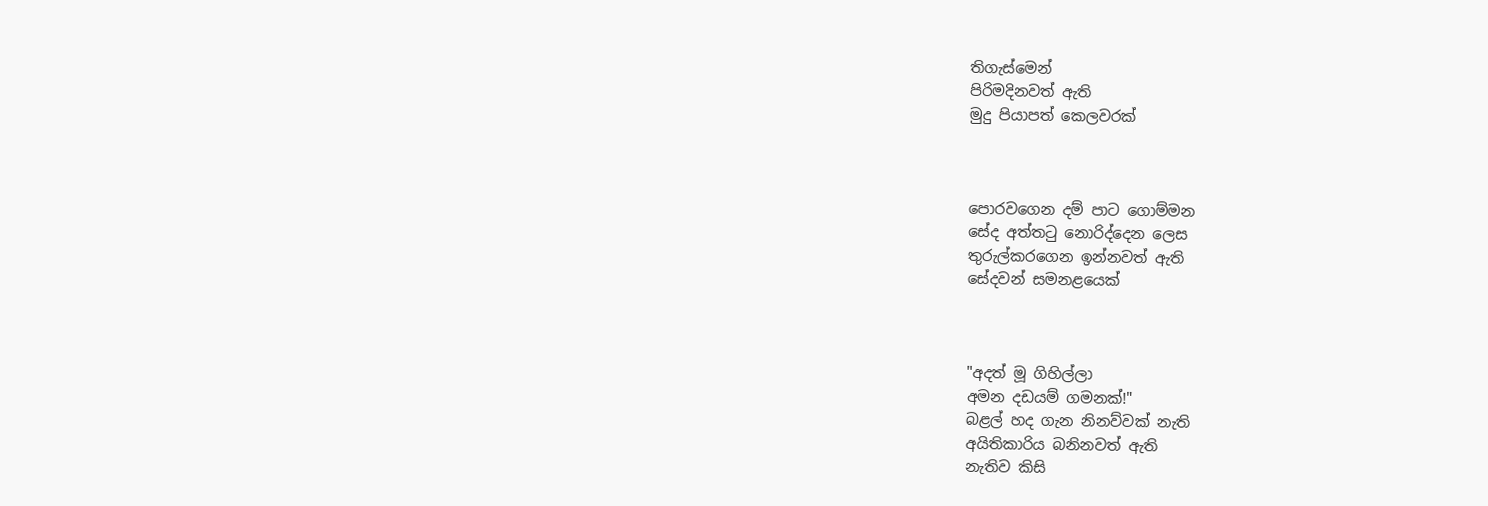තිගැස්මෙන්
පිරිමදිනවත් ඇති
මුදු පියාපත් කෙලවරක්



පොරවගෙන දම් පාට ගොම්මන
සේද අත්තටු නොරිද්දෙන ලෙස
තුරුල්කරගෙන ඉන්නවත් ඇති
සේදවන් සමනළයෙක්



"අදත් මූ ගිහිල්ලා
අමන දඩයම් ගමනක්!"
බළල් හද ගැන නිනව්වක් නැති
අයිතිකාරිය බනිනවත් ඇති
නැතිව කිසි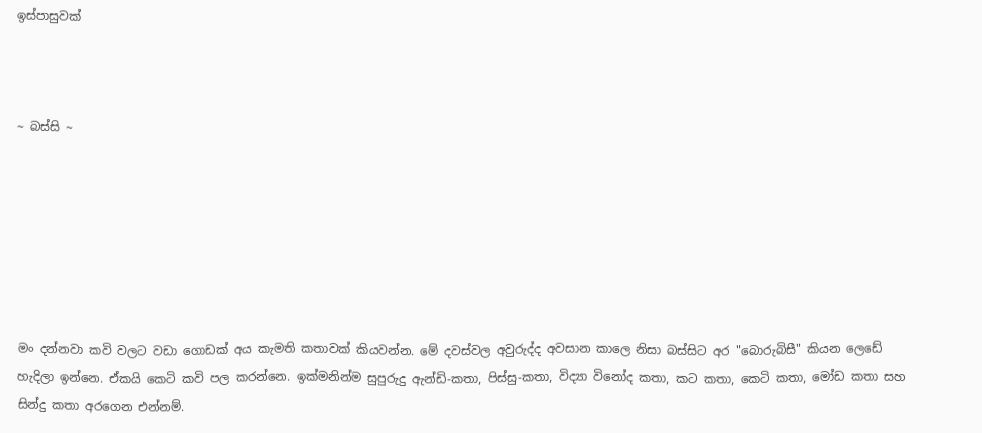ඉස්පාසුවක්



~ බස්සි ~







මං දන්නවා කවි වලට වඩා ගොඩක් අය කැමති කතාවක් කියවන්න. මේ දවස්වල අවුරුද්ද අවසාන කාලෙ නිසා බස්සිට අර "බොරුබිසී" කියන ලෙඩේ හැදිලා ඉන්නෙ. ඒකයි කෙටි කවි පල කරන්නෙ. ඉක්මනින්ම සුපුරුදු ඇන්ඩි-කතා, පිස්සු-කතා, විද්‍යා විනෝද කතා, කට කතා, කෙටි කතා, මෝඩ කතා සහ සින්දු කතා අරගෙන එන්නම්.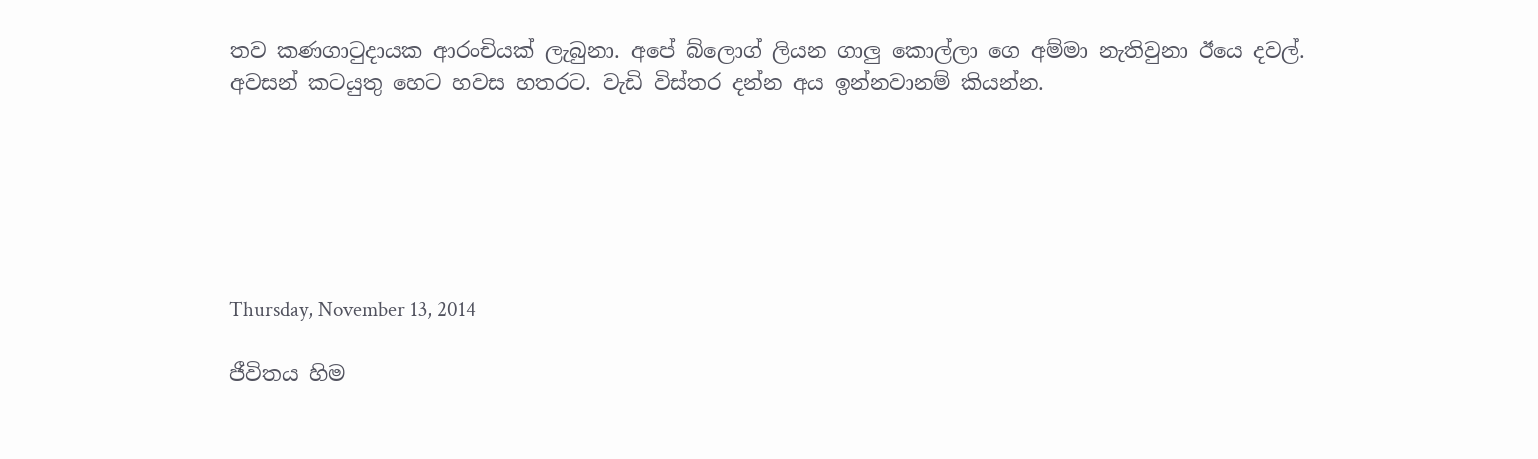තව කණගාටුදායක ආරංචියක් ලැබුනා. අපේ බ්ලොග් ලියන ගාලු කොල්ලා ගෙ අම්මා නැතිවුනා ඊයෙ දවල්. අවසන් කටයුතු හෙට හවස හතරට. වැඩි විස්තර දන්න අය ඉන්නවානම් කියන්න.






Thursday, November 13, 2014

ජීවිතය හිම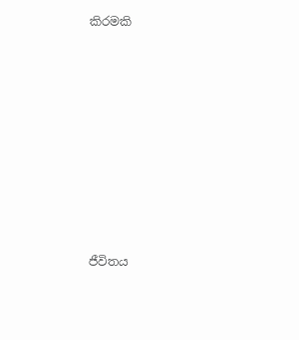කිරමකි









ජීවිතය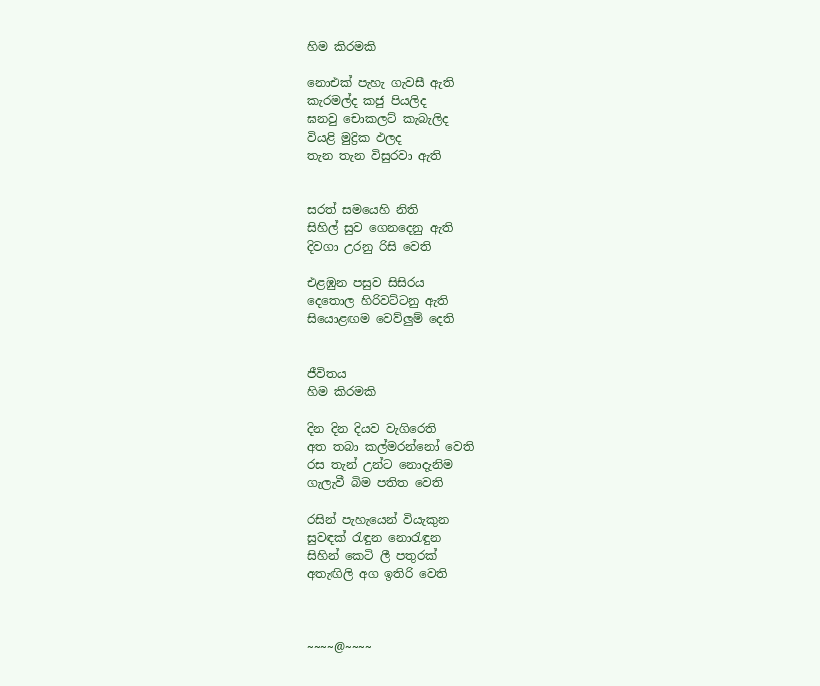හිම කිරමකි

නොඑක් පැහැ ගැවසී ඇති
කැරමල්ද කජු පියලිද
ඝනවු චොකලට් කැබැලිද
වියළි මුද්‍රික ඵලද
තැන තැන විසුරවා ඇති


සරත් සමයෙහි නිති
සිහිල් සුව ගෙනදෙනු ඇති
දිවගා උරනු රිසි වෙති

එළඹුන පසුව සිසිරය
දෙතොල හිරිවට්ටනු ඇති
සියොළඟම වෙව්ලුම් දෙති


ජීවිතය
හිම කිරමකි

දින දින දියව වැගිරෙති
අත තබා කල්මරන්නෝ වෙති
රස තැන් උන්ට නොදැනිම
ගැලැවී බිම පතිත වෙති

රසින් පැහැයෙන් වියැකුන
සුවඳක් රැඳුන නොරැඳුන
සිහින් කෙටි ලී පතුරක්
අතැඟිලි අග ඉතිරි වෙති



~~~~@~~~~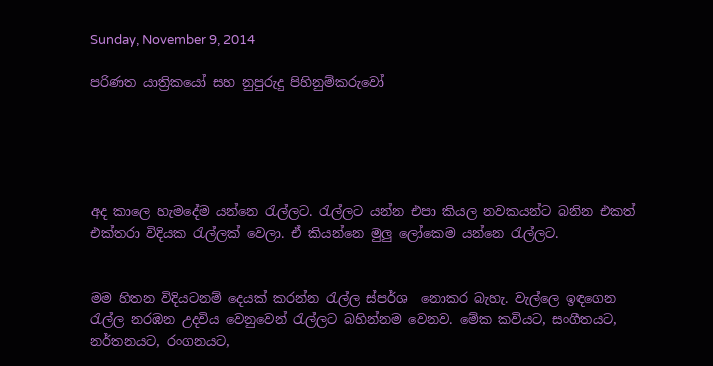Sunday, November 9, 2014

පරිණත යාත්‍රිකයෝ සහ නුපුරුදු පිහිනුම්කරුවෝ





අද කාලෙ හැමදේම යන්නෙ රැල්ලට. රැල්ලට යන්න එපා කියල නවකයන්ට බනින එකත් එක්තරා විදියක රැල්ලක් වෙලා. ඒ කියන්නෙ මුලු ලෝකෙම යන්නෙ රැල්ලට.


මම හිතන විදියටනම් දෙයක් කරන්න රැල්ල ස්පර්ශ  නොකර බැහැ. වැල්ලෙ ඉඳගෙන රැල්ල නරඹන උදවිය වෙනුවෙන් රැල්ලට බහින්නම වෙනව. මේක කවියට, සංගීතයට, නර්තනයට, රංගනයට,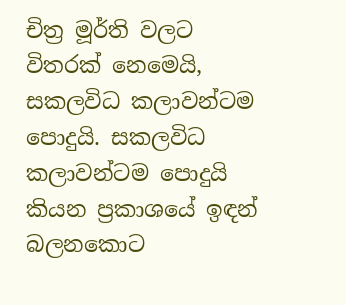චිත්‍ර මූර්ති වලට විතරක් නෙමෙයි, සකලවිධ කලාවන්ටම පොදුයි. සකලවිධ කලාවන්ටම පොදුයි කියන ප්‍රකාශයේ ඉඳන් බලනකොට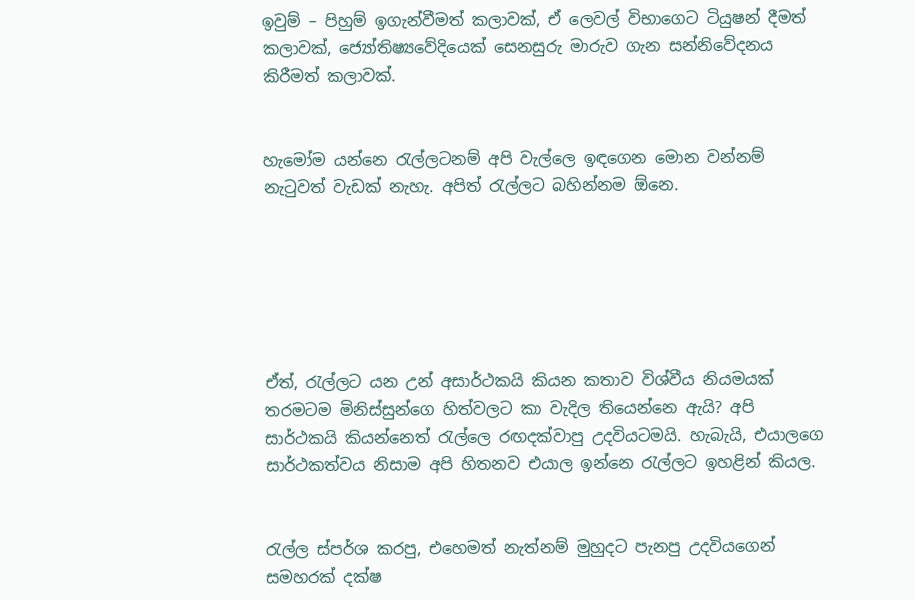ඉවුම් – පිහුම් ඉගැන්වීමත් කලාවක්, ඒ ලෙවල් විභාගෙට ටියුෂන් දීමත් කලාවක්, ජ්‍යෝතිෂ්‍යවේදියෙක් සෙනසුරු මාරුව ගැන සන්නිවේදනය කිරීමත් කලාවක්.


හැමෝම යන්නෙ රැල්ලටනම් අපි වැල්ලෙ ඉඳගෙන මොන වන්නම් නැටුවත් වැඩක් නැහැ. අපිත් රැල්ලට බහින්නම ඕනෙ.






ඒත්, රැල්ලට යන උන් අසාර්ථකයි කියන කතාව විශ්වීය නියමයක් තරමටම මිනිස්සුන්ගෙ හිත්වලට කා වැදිල තියෙන්නෙ ඇයි? අපි සාර්ථකයි කියන්නෙත් රැල්ලෙ රඟදක්වාපු උදවියටමයි. හැබැයි, එයාලගෙ සාර්ථකත්වය නිසාම අපි හිතනව එයාල ඉන්නෙ රැල්ලට ඉහළින් කියල.


රැල්ල ස්පර්ශ කරපු, එහෙමත් නැත්නම් මුහුදට පැනපු උදවියගෙන් සමහරක් දක්ෂ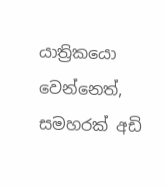යාත්‍රිකයො වෙන්නෙත්, සමහරක් අඩි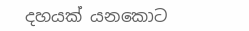දහයක් යනකොට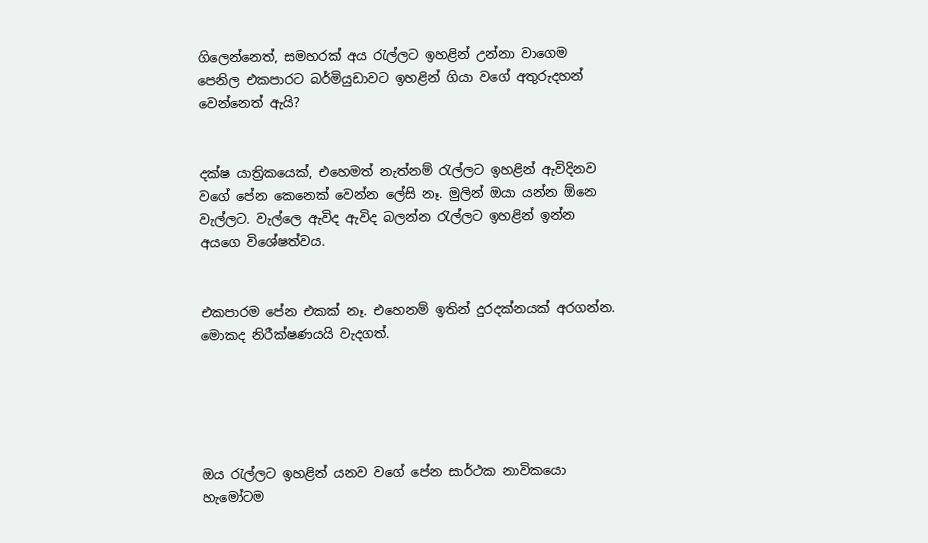ගිලෙන්නෙත්, සමහරක් අය රැල්ලට ඉහළින් උන්නා වාගෙම පෙනිල එකපාරට බර්මියුඩාවට ඉහළින් ගියා වගේ අතුරුදහන් වෙන්නෙත් ඇයි?


දක්ෂ යාත්‍රිකයෙක්, එහෙමත් නැත්නම් රැල්ලට ඉහළින් ඇවිදිනව වගේ පේන කෙනෙක් වෙන්න ලේසි නෑ. මුලින් ඔයා යන්න ඕනෙ වැල්ලට. වැල්ලෙ ඇවිද ඇවිද බලන්න රැල්ලට ඉහළින් ඉන්න අයගෙ විශේෂත්වය.


එකපාරම පේන එකක් නෑ. එහෙනම් ඉතින් දුරදක්නයක් අරගන්න. මොකද නිරීක්ෂණයයි වැදගත්.





ඔය රැල්ලට ඉහළින් යනව වගේ පේන සාර්ථක නාවිකයො හැමෝටම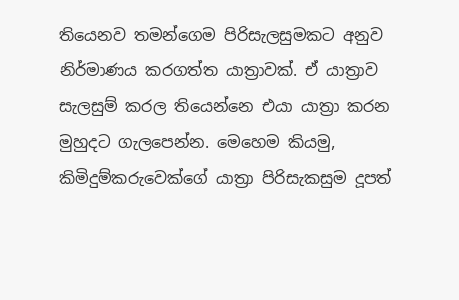තියෙනව තමන්ගෙම පිරිසැලසුමකට අනුව නිර්මාණය කරගත්ත යාත්‍රාවක්. ඒ යාත්‍රාව සැලසුම් කරල තියෙන්නෙ එයා යාත්‍රා කරන මුහුදට ගැලපෙන්න. මෙහෙම කියමු, කිමිදුම්කරුවෙක්ගේ යාත්‍රා පිරිසැකසුම දූපත්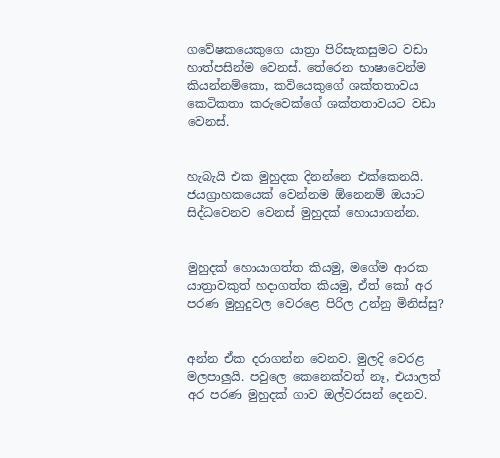ගවේෂකයෙකුගෙ යාත්‍රා පිරිසැකසුමට වඩා හාත්පසින්ම වෙනස්. තේරෙන භාෂාවෙන්ම කියන්නම්කො, කවියෙකුගේ ශක්තතාවය කෙටිකතා කරුවෙක්ගේ ශක්තතාවයට වඩා වෙනස්.


හැබැයි එක මුහුදක දිනන්නෙ එක්කෙනයි. ජයග්‍රාහකයෙක් වෙන්නම ඕනෙනම් ඔයාට සිද්ධවෙනව වෙනස් මුහුදක් හොයාගන්න.


මුහුදක් හොයාගත්ත කියමු, මගේම ආරක යාත්‍රාවකුත් හදාගත්ත කියමු, ඒත් කෝ අර පරණ මුහුදුවල වෙරළෙ පිරිල උන්නු මිනිස්සු?


අන්න ඒක දරාගන්න වෙනව. මුලදි වෙරළ මලපාලුයි. පවුලෙ කෙනෙක්වත් නෑ, එයාලත් අර පරණ මුහුදක් ගාව ඔල්වරසන් දෙනව.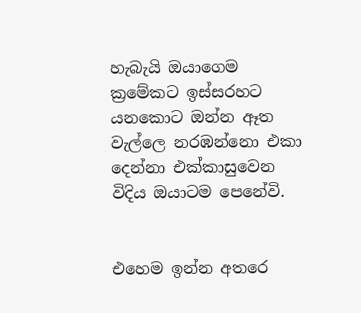හැබැයි ඔයාගෙම ක්‍රමේකට ඉස්සරහට යනකොට ඔන්න ඈත වැල්ලෙ නරඹන්නො එකා දෙන්නා එක්කාසුවෙන විදිය ඔයාටම පෙනේවි.


එහෙම ඉන්න අතරෙ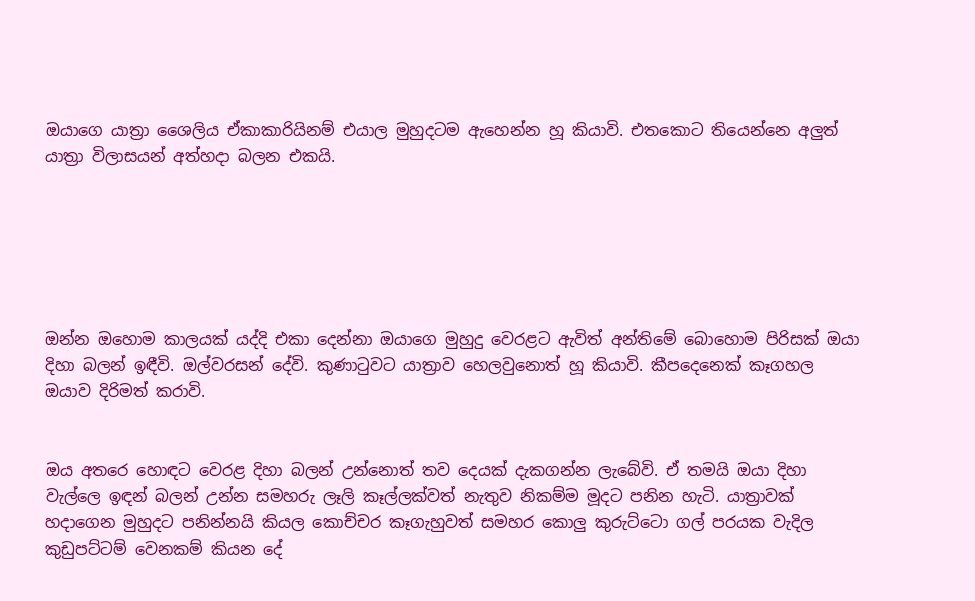ඔයාගෙ යාත්‍රා ශෛලිය ඒකාකාරියිනම් එයාල මුහුදටම ඇහෙන්න හූ කියාවි. එතකොට තියෙන්නෙ අලුත් යාත්‍රා විලාසයන් අත්හදා බලන එකයි.






ඔන්න ඔහොම කාලයක් යද්දි එකා දෙන්නා ඔයාගෙ මුහුදු වෙරළට ඇවිත් අන්තිමේ බොහොම පිරිසක් ඔයා දිහා බලන් ඉඳීවි. ඔල්වරසන් දේවි. කුණාටුවට යාත්‍රාව හෙලවුනොත් හූ කියාවි. කීපදෙනෙක් කෑගහල ඔයාව දිරිමත් කරාවි.


ඔය අතරෙ හොඳට වෙරළ දිහා බලන් උන්නොත් තව දෙයක් දැකගන්න ලැබේවි. ඒ තමයි ඔයා දිහා වැල්ලෙ ඉඳන් බලන් උන්න සමහරු ලෑලි කෑල්ලක්වත් නැතුව නිකම්ම මූදට පනින හැටි. යාත්‍රාවක් හදාගෙන මුහුදට පනින්නයි කියල කොච්චර කෑගැහුවත් සමහර කොලු කුරුට්ටො ගල් පරයක වැදිල කුඩුපට්ටම් වෙනකම් කියන දේ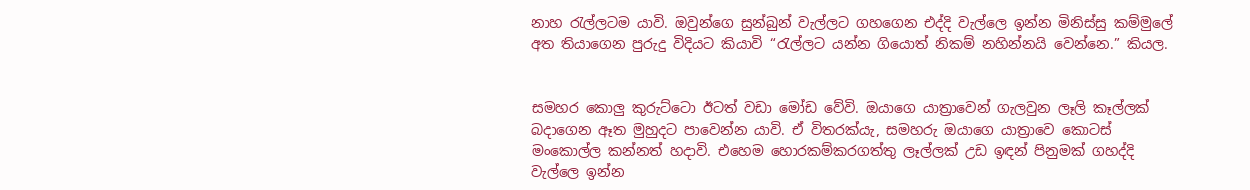නාහ රැල්ලටම යාවි. ඔවුන්ගෙ සුන්බුන් වැල්ලට ගහගෙන එද්දි වැල්ලෙ ඉන්න මිනිස්සු කම්මුලේ අත තියාගෙන පුරුදු විදියට කියාවි “රැල්ලට යන්න ගියොත් නිකම් නහින්නයි වෙන්නෙ.” කියල.


සමහර කොලු කුරුට්ටො ඊටත් වඩා මෝඩ වේවි. ඔයාගෙ යාත්‍රාවෙන් ගැලවුන ලෑලි කෑල්ලක් බදාගෙන ඈත මුහුදට පාවෙන්න යාවි. ඒ විතරක්යැ, සමහරු ඔයාගෙ යාත්‍රාවෙ කොටස් මංකොල්ල කන්නත් හදාවි. එහෙම හොරකම්කරගත්තු ලෑල්ලක් උඩ ඉඳන් පිනුමක් ගහද්දි වැල්ලෙ ඉන්න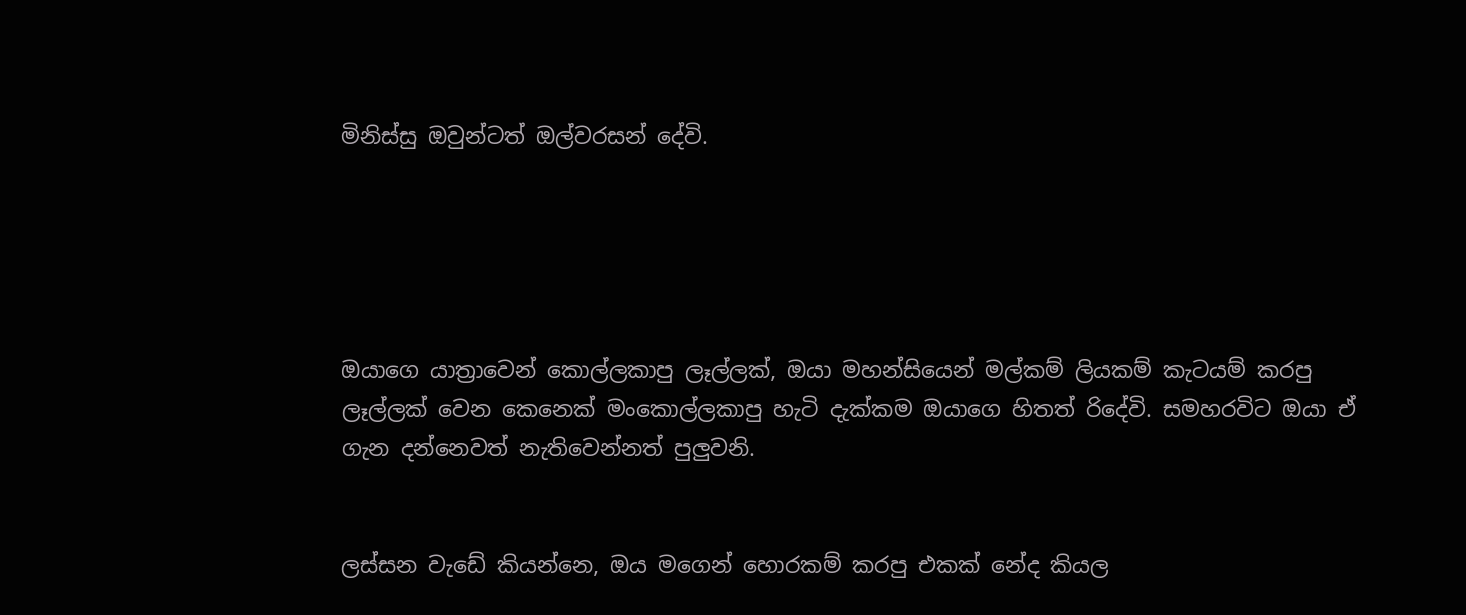මිනිස්සු ඔවුන්ටත් ඔල්වරසන් දේවි.





ඔයාගෙ යාත්‍රාවෙන් කොල්ලකාපු ලෑල්ලක්, ඔයා මහන්සියෙන් මල්කම් ලියකම් කැටයම් කරපු ලෑල්ලක් වෙන කෙනෙක් මංකොල්ලකාපු හැටි දැක්කම ඔයාගෙ හිතත් රිදේවි. සමහරවිට ඔයා ඒ ගැන දන්නෙවත් නැතිවෙන්නත් පුලුවනි.


ලස්සන වැඩේ කියන්නෙ, ඔය මගෙන් හොරකම් කරපු එකක් නේද කියල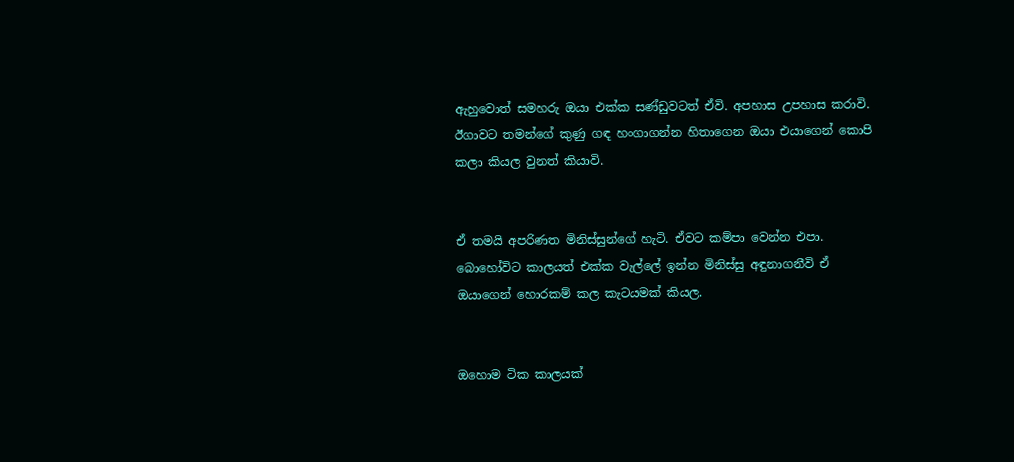ඇහුවොත් සමහරු ඔයා එක්ක සණ්ඩුවටත් ඒවි. අපහාස උපහාස කරාවි. ඊගාවට තමන්ගේ කුණු ගඳ හංගාගන්න හිතාගෙන ඔයා එයාගෙන් කොපි කලා කියල වුනත් කියාවි.


ඒ තමයි අපරිණත මිනිස්සුන්ගේ හැටි. ඒවට කම්පා වෙන්න එපා. බොහෝවිට කාලයත් එක්ක වැල්ලේ ඉන්න මිනිස්සු අඳුනාගනීවි ඒ ඔයාගෙන් හොරකම් කල කැටයමක් කියල.


ඔහොම ටික කාලයක්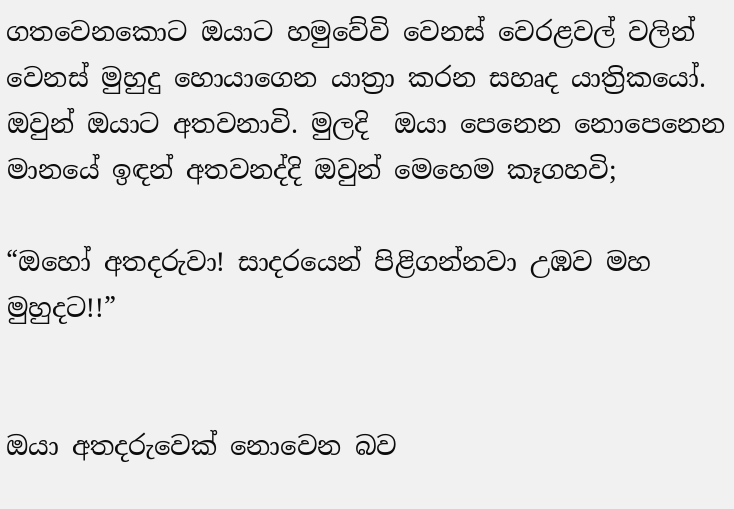ගතවෙනකොට ඔයාට හමුවේවි වෙනස් වෙරළවල් වලින් වෙනස් මුහුදු හොයාගෙන යාත්‍රා කරන සහෘද යාත්‍රිකයෝ. ඔවුන් ඔයාට අතවනාවි. මුලදි  ඔයා පෙනෙන නොපෙනෙන මානයේ ඉඳන් අතවනද්දි ඔවුන් මෙහෙම කෑගහවි;

“ඔහෝ අතදරුවා! සාදරයෙන් පිළිගන්නවා උඹව මහ මුහුදට!!”


ඔයා අතදරුවෙක් නොවෙන බව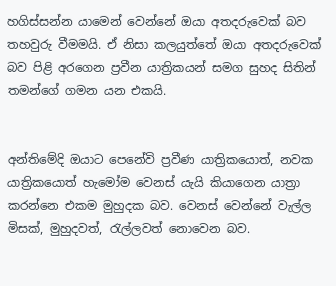හගිස්සන්න යාමෙන් වෙන්නේ ඔයා අතදරුවෙක් බව තහවුරු වීමමයි. ඒ නිසා කලයුත්තේ ඔයා අතදරුවෙක් බව පිළි අරගෙන ප්‍රවීන යාත්‍රිකයන් සමග සුහද සිතින් තමන්ගේ ගමන යන එකයි.


අන්තිමේදි ඔයාට පෙනේවි ප්‍රවීණ යාත්‍රිකයොත්, නවක යාත්‍රිකයොත් හැමෝම වෙනස් යැයි කියාගෙන යාත්‍රා කරන්නෙ එකම මුහුදක බව. වෙනස් වෙන්නේ වැල්ල මිසක්, මුහුදවත්, රැල්ලවත් නොවෙන බව.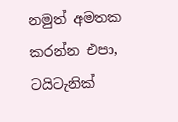නමුත් අමතක කරන්න එපා, ටයිටැනික්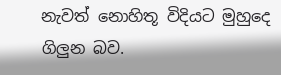නැවත් නොහිතූ විදියට මුහුදෙ ගිලුන බව.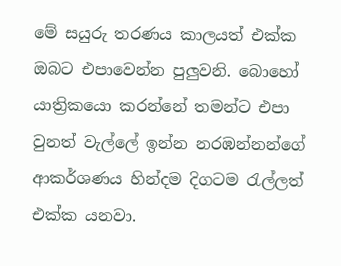මේ සයුරු තරණය කාලයත් එක්ක ඔබට එපාවෙන්න පුලුවනි. බොහෝ යාත්‍රිකයො කරන්නේ තමන්ට එපා වුනත් වැල්ලේ ඉන්න නරඹන්නන්ගේ ආකර්ශණය හින්දම දිගටම රැල්ලත් එක්ක යනවා.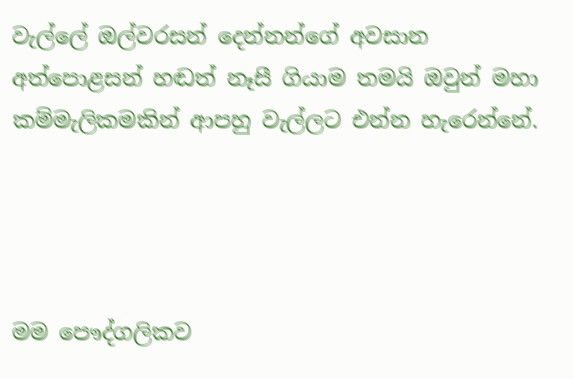වැල්ලේ ඔල්වරසන් දෙන්නන්ගේ අවසාන අත්පොළසන් හඬත් නෑසී ගියාම තමයි ඔවුන් මහා කම්මැලිකමකින් ආපහු වැල්ලට එන්න හැරෙන්නේ.




මම පෞද්ගලිකව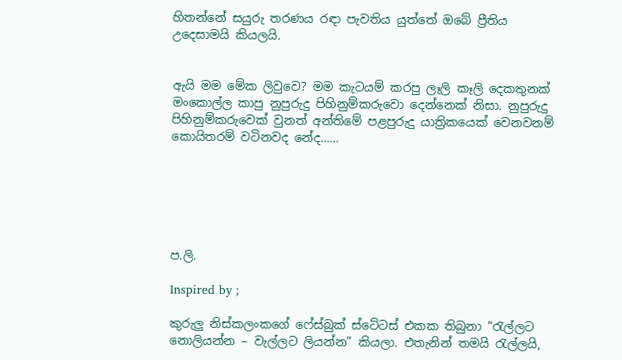හිතන්නේ සයුරු තරණය රඳා පැවතිය යුත්තේ ඔබේ ප්‍රීතිය උදෙසාමයි කියලයි.


ඇයි මම මේක ලිවුවෙ? මම කැටයම් කරපු ලෑලි කෑලි දෙකතුනක් මංකොල්ල කාපු නුපුරුදු පිහිනුම්කරුවො දෙන්නෙක් නිසා. නුපුරුදු පිහිනුම්කරුවෙක් වුනත් අන්තිමේ පළපුරුදු යාත්‍රිකයෙක් වෙනවනම් කොයිතරම් වටිනවද නේද……






ප.ලි.

Inspired by ;

කුරුලු නිස්කලංකගේ ෆේස්බුක් ස්ටේටස් එකක තිබුනා “රැල්ලට නොලියන්න – වැල්ලට ලියන්න” කියලා. එතැනින් තමයි රැල්ලයි,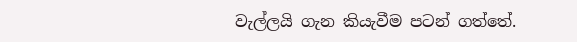වැල්ලයි ගැන කියැවීම පටන් ගත්තේ.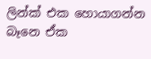ලින්ක් එක හොයාගන්න බෑනෙ ඒක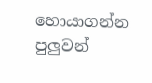හොයාගන්න පුලුවන්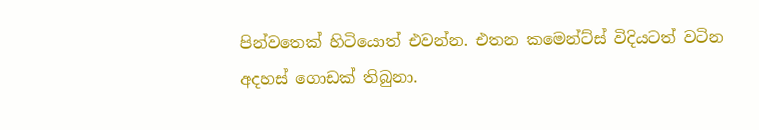පින්වතෙක් හිටියොත් එවන්න. එතන කමෙන්ට්ස් විදියටත් වටින අදහස් ගොඩක් තිබුනා.